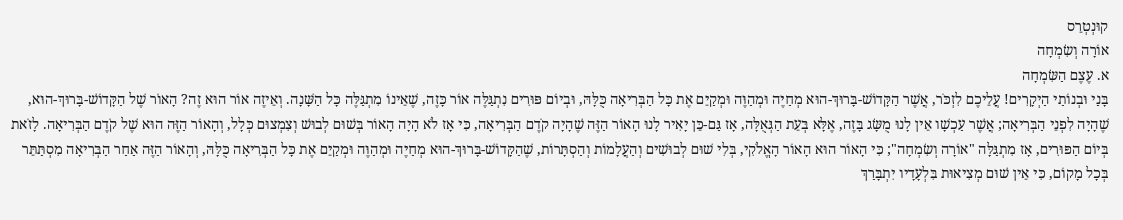קוּנְטְרֵס
אוֹרָה וְשִׂמְחָה
א. עֶצֶם הַשִּׂמְחָה
בָּנַי וּבְנוֹתַי הַיְקָרִים! עֲלֵיכֶם לִזְכֹּר, אֲשֶׁר הַקָּדוֹשׁ-בָּרוּךְ-הוּא מְחַיֶּה וּמְהַוֶּה וּמְקַיֵּם אֶת כָּל הַבְּרִיאָה כֻּלָּהּ, וּבְיוֹם פּוּרִים נִתְגַּלֶּה אוֹר כָּזֶה, שֶׁאֵינוֹ מִתְגַּלֶּה כָּל הַשָּׁנָה. וְאֵיזֶה אוֹר הוּא זֶה? הָאוֹר שֶׁל הַקָּדוֹשׁ-בָּרוּךְ-הוּא, שֶׁהָיָה לִפְנֵי הַבְּרִיאָה; אֲשֶׁר עַכְשָׁו אֵין לָנוּ מֻשָּׂג בָּזֶה, אֶלָּא בְּעֵת הַגְּאֻלָּה, אָז גַּם-כֵּן יָאִיר לָנוּ הָאוֹר הַזֶּה שֶׁהָיָה קֹדֶם הַבְּרִיאָה, כִּי אָז לֹא הָיָה הָאוֹר בְּשׁוּם לְבוּשׁ וְצִמְצוּם כְּלָל, וְהָאוֹר הַזֶּה הוּא שֶׁל קֹדֶם הַבְּרִיאָה. לָזֹאת בְּיוֹם הַפּוּרִים, אָז מִתְגַּלָּה "אוֹרָה וְשִׂמְחָה"; כִּי הָאוֹר הוּא הָאוֹר הָאֱלֹקִי, בְּלִי שׁוּם לְבוּשִׁים וְהַעֲלָמוֹת וְהַסְתָּרוֹת, שֶׁהַקָּדוֹשׁ-בָּרוּךְ-הוּא מְחַיֶּה וּמְהַוֶּה וּמְקַיֵּם אֶת כָּל הַבְּרִיאָה כֻּלָּהּ, וְהָאוֹר הַזֶּה אַחַר הַבְּרִיאָה מִסְתַּתֵּר בְּכָל מָקוֹם, כִּי אֵין שׁוּם מְצִיאוּת בִּלְעָדָיו יִתְבָּרַךְ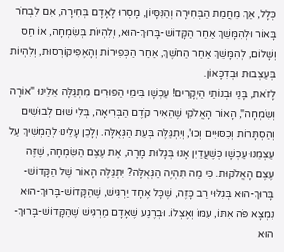כְּלָל, אַךְ מֵחֲמַת הַבְּחִירָה וְהַנִּסָּיוֹן, מָסְרוּ לָאָדָם בְּחִירָה, אִם לִבְחֹר בָּאוֹר וּלְהִמָּשֵׁךְ אַחַר הַקָּדוֹשׁ-בָּרוּךְ-הוּא, וְלִהְיוֹת בְּשִׂמְחָה, אוֹ חַס וְשָׁלוֹם, לְהִמָּשֵׁךְ אַחַר הַחֹשֶׁךְ, אַחַר הַכְּפִירוֹת וְהָאֶפִּיקוֹרְסוּת, וְלִהְיוֹת בְּעַצְבוּת וּבְדִכָּאוֹן.
לָזֹאת, בָּנַי וּבְנוֹתַי הַיְקָרִים! עַכְשָׁו בִּימֵי הַפּוּרִים מִתְגַּלָּה אֵלֵינוּ "אוֹרָה וְשִׂמְחָה", הָאוֹר הָאֱלֹקִי שֶׁהֵאִיר קֹדֶם הַבְּרִיאָה, בְּלִי שׁוּם לְבוּשִׁים וְהַסְתָּרוֹת וְכִסּוּיִים וְכוּ', וְיִתְגַּלֶּה בְּעֵת הַגְּאֻלָּה. וְלָכֵן עָלֵינוּ לְהַמְשִׁיךְ עַל עַצְמֵנוּ עַכְשָׁו כְּשֶׁעֲדַיִן אָנוּ בְּגָלוּת מָרָה, אֶת עֶצֶם הַשִּׂמְחָה, שֶׁזֶּה עֶצֶם הָאֱלֹקוּת. כִּי מַה תִּהְיֶה הַגְּאֻלָּה? יִתְגַּלֶּה הָאוֹר שֶׁל הַקָּדוֹשׁ-בָּרוּךְ-הוּא בְּגִלּוּי רַב כָּזֶה, שֶׁכָּל אֶחָד יַרְגִּישׁ, שֶׁהַקָּדוֹשׁ-בָּרוּךְ-הוּא נִמְצָא פֹּה אִתּוֹ, עִמּוֹ וְאֶצְלוֹ. וּבְרֶגַע שֶׁאָדָם מַרְגִּישׁ שֶׁהַקָּדוֹשׁ-בָּרוּךְ-הוּא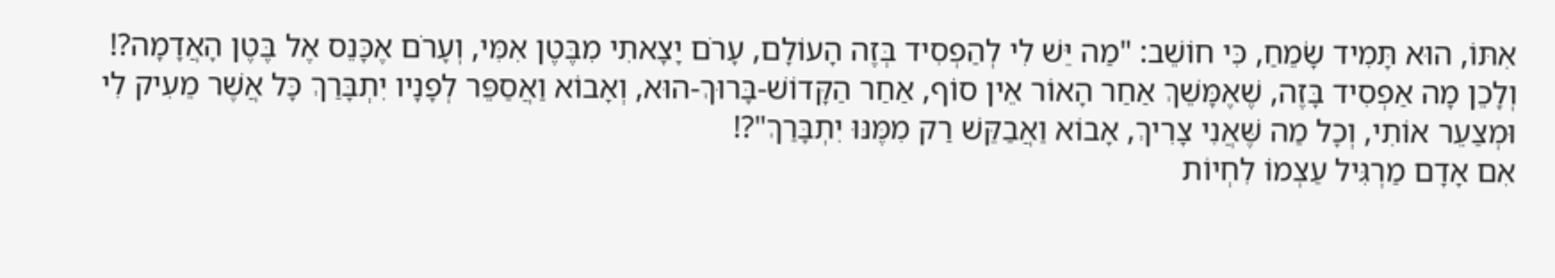אִתּוֹ, הוּא תָּמִיד שָׂמֵחַ, כִּי חוֹשֵׁב: "מַה יֵּשׁ לִי לְהַפְסִיד בְּזֶה הָעוֹלָם, עָרֹם יָצָאתִי מִבֶּטֶן אִמִּי, וְעָרֹם אֶכָּנֵס אֶל בֶּטֶן הָאֲדָמָה?! וְלָכֵן מָה אַפְסִיד בָּזֶה, שֶׁאֶמָּשֵׁךְ אַחַר הָאוֹר אֵין סוֹף, אַחַר הַקָּדוֹשׁ-בָּרוּךְ-הוּא, וְאָבוֹא וַאֲסַפֵּר לְפָנָיו יִתְבָּרַךְ כָּל אֲשֶׁר מֵעִיק לִי וּמְצַעֵר אוֹתִי, וְכָל מַה שֶּׁאֲנִי צָרִיךְ, אָבוֹא וַאֲבַקֵּשׁ רַק מִמֶּנּוּ יִתְבָּרַךְ"?!
אִם אָדָם מַרְגִּיל עַצְמוֹ לִחְיוֹת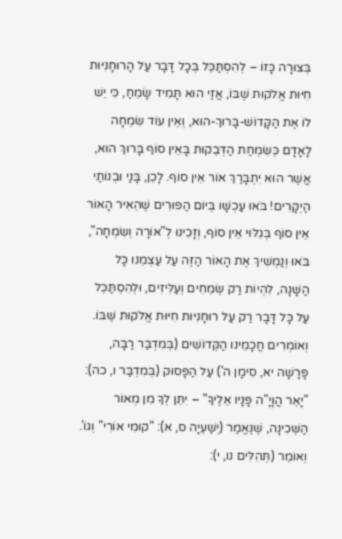בְּצוּרָה כָּזוֹ – לְהִסְתַּכֵּל בְּכָל דָּבָר עַל הָרוּחָנִיּוּת חִיּוּת אֱלֹקוּת שֶׁבּוֹ, אֲזַי הוּא תָּמִיד שָׂמֵחַ, כִּי יֵשׁ לוֹ אֶת הַקָּדוֹשׁ-בָּרוּךְ-הוּא, וְאֵין עוֹד שִׂמְחָה לָאָדָם כְּשִׂמְחַת הַדְּבֵקוּת בָּאֵין סוֹף בָּרוּךְ הוּא, אֲשֶׁר הוּא יִתְבָּרַךְ אוֹר אֵין סוֹף. לָכֵן, בָּנַי וּבְנוֹתַי הַיְקָרִים! בֹּאוּ עַכְשָׁו בְּיוֹם הַפּוּרִים שֶׁהֵאִיר הָאוֹר אֵין סוֹף בְּגִלּוּי אֵין סוֹף, וְזָכִינוּ לְ"אוֹרָה וְשִׂמְחָה", בֹּאוּ וְנַמְשִׁיךְ אֶת הָאוֹר הַזֶּה עַל עַצְמֵנוּ כָּל הַשָּׁנָה, לִהְיוֹת רַק שְׂמֵחִים וְעַלִּיזִים, וּלְהִסְתַּכֵּל עַל כָּל דָּבָר רַק עַל רוּחָנִיּוּת חִיּוּת אֱלֹקוּת שֶׁבּוֹ. וְאוֹמְרִים חֲכָמֵינוּ הַקְּדוֹשִׁים (בְּמִדְבַּר רַבָּה, פָּרָשָׁה יא, סִימָן ה') עַל הַפָּסוּק (בְּמִדְבַּר ו, כה): "יָאֵר הֲוָיָ"ה פָּנָיו אֵלֶיךָ" – יִתֵּן לְךָ מִן מְאוֹר הַשְּׁכִינָה, שֶׁנֶּאֱמַר (יְשַׁעְיָה ס, א): "קוּמִי אוֹרִי" וְגוֹ'. וְאוֹמֵר (תְּהִלִּים נו, י):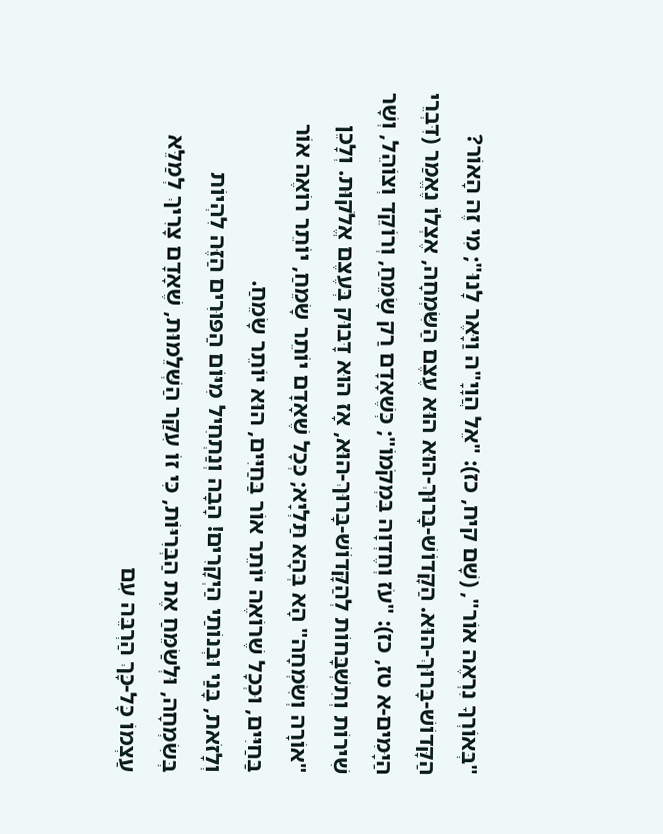"בְּאוֹרְךָ נִרְאֶה אוֹר", (שָׁם קיח, כז): "אֵל הֲוָיָ"ה וַיָּאֶר לָנוּ"; מִי זֶה הָאוֹר? הַקָּדוֹשׁ-בָּרוּךְ-הוּא. הַקָּדוֹשׁ-בָּרוּךְ-הוּא הוּא עֶצֶם הַשִּׂמְחָה, אֶצְלוֹ נֶאֱמַר (דִּבְרֵי הַיָּמִים-א טז, כז): "עֹז וְחֶדְוָה בִּמְקֹמוֹ"; כְּשֶׁאָדָם רַק שָׂמֵחַ, וְרוֹקֵד וְצוֹהֵל, וְשָׁר שִׁירוֹת וְתִשְׁבָּחוֹת לְהַקָּדוֹשׁ-בָּרוּךְ-הוּא, אָז הוּא דָּבוּק בְּעֶצֶם אֱלֹקוּת. וְלָכֵן "אוֹרָה וְשִׂמְחָה" הָא בְּהָא תַּלְיָא; כְּכָל שֶׁאָדָם יוֹתֵר שָׂמֵחַ, יוֹתֵר רוֹאֶה אוֹר בַּחַיִּים, וּכְכָל שֶׁרוֹאֶה יוֹתֵר אוֹר בַּחַיִּים, הוּא יוֹתֵר שָׂמֵחַ.
וְלָזֹאת, בָּנַי וּבְנוֹתַי הַיְקָרִים! הָבָה וְנַתְחִיל מִיּוֹם הַפּוּרִים הַזֶּה לִהְיוֹת בְּשִׂמְחָה, וּלְשַׂמֵּחַ אֶת הַבְּרִיּוֹת, כִּי זוֹ עִקַּר הַשְּׁלֵמוּת, שֶׁאָדָם צָרִיךְ לְמַלֵּא עַצְמוֹ כָּל-כָּךְ הַרְבֵּה עִם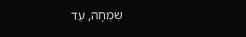שִׂמְחָה, עַד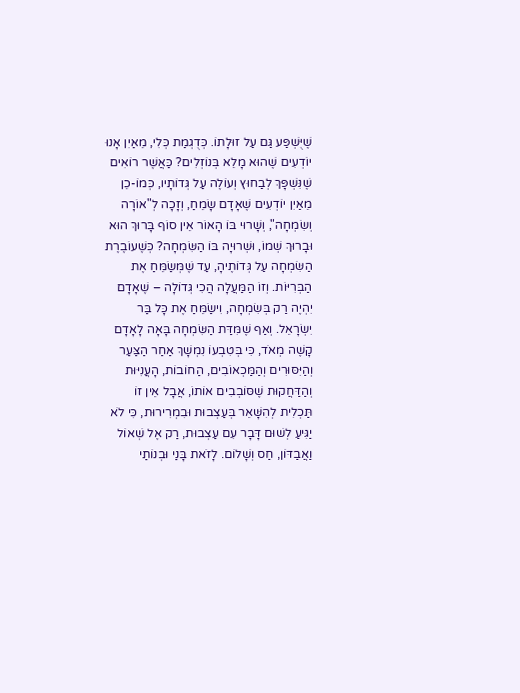שֶׁיֻּשְׁפַּע גַּם עַל זוּלָתוֹ. כְּדֻגְמַת כְּלִי, מֵאַיִן אָנוּ יוֹדְעִים שֶׁהוּא מָלֵא בְּנוֹזְלִים? כַּאֲשֶׁר רוֹאִים שֶׁנִּשְׁפָּךְ לְבַחוּץ וְעוֹלֶה עַל גְּדוֹתָיו, כְּמוֹ-כֵן מֵאַיִן יוֹדְעִים שֶׁאָדָם שָׂמֵחַ, וְזָכָה לְ"אוֹרָה וְשִׂמְחָה", וְשָׁרוּי בּוֹ הָאוֹר אֵין סוֹף בָּרוּךְ הוּא וּבָרוּךְ שְׁמוֹ, וּשְׁרוּיָה בּוֹ הַשִּׂמְחָה? כְּשֶׁעוֹבֶרֶת הַשִּׂמְחָה עַל גְּדוֹתֶיהָ, עַד שֶׁמְּשַׂמֵּחַ אֶת הַבְּרִיּוֹת. וְזוֹ הַמַּעֲלָה הֲכִי גְּדוֹלָה – שֶׁאָדָם יִהְיֶה רַק בְּשִׂמְחָה, וִישַׂמֵּחַ אֶת כָּל בַּר יִשְׂרָאֵל. וְאַף שֶׁמִּדַּת הַשִּׂמְחָה בָּאָה לָאָדָם קָשֶׁה מְאֹד, כִּי בְּטִבְעוֹ נִמְשָׁךְ אַחַר הַצַּעַר וְהַיִּסּוּרִים וְהַמַּכְאוֹבִים, הַחוֹבוֹת, הָעֲנִיּוּת וְהַדַּחֲקוּת שֶׁסּוֹבְבִים אוֹתוֹ, אֲבָל אֵין זוֹ תַּכְלִית לְהִשָּׁאֵר בְּעַצְבוּת וּבִמְרִירוּת, כִּי לֹא יַגִּיעַ לְשׁוּם דָּבָר עִם עַצְבוּת, רַק אֶל שְׁאוֹל וַאֲבַדּוֹן, חַס וְשָׁלוֹם. לָזֹאת בָּנַי וּבְנוֹתַי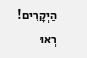הַיְקָרִים! רְאוּ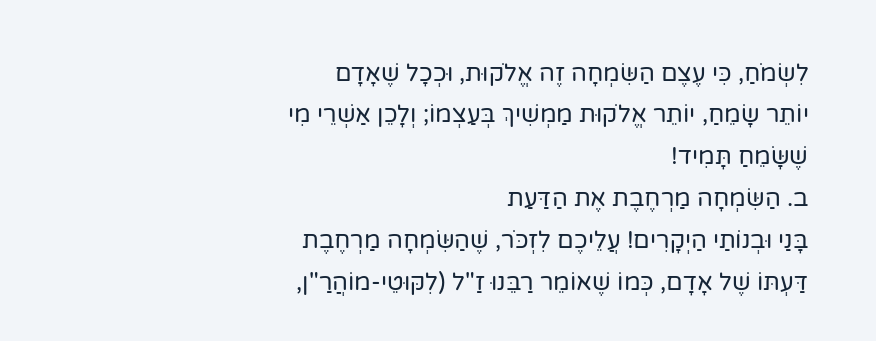לִשְׂמֹחַ, כִּי עֶצֶם הַשִּׂמְחָה זֶה אֱלֹקוּת, וּכְכָל שֶׁאָדָם יוֹתֵר שָׂמֵחַ, יוֹתֵר אֱלֹקוּת מַמְשִׁיךְ בְּעַצְמוֹ; וְלָכֵן אַשְׁרֵי מִי שֶׁשָּׂמֵחַ תָּמִיד!
ב. הַשִּׂמְחָה מַרְחֶבֶת אֶת הַדַּעַת
בָּנַי וּבְנוֹתַי הַיְקָרִים! עֲלֵיכֶם לִזְכֹּר, שֶׁהַשִּׂמְחָה מַרְחֶבֶת דַּעְתּוֹ שֶׁל אָדָם, כְּמוֹ שֶׁאוֹמֵר רַבֵּנוּ זַ"ל (לִקּוּטֵי-מוֹהֲרַ"ן,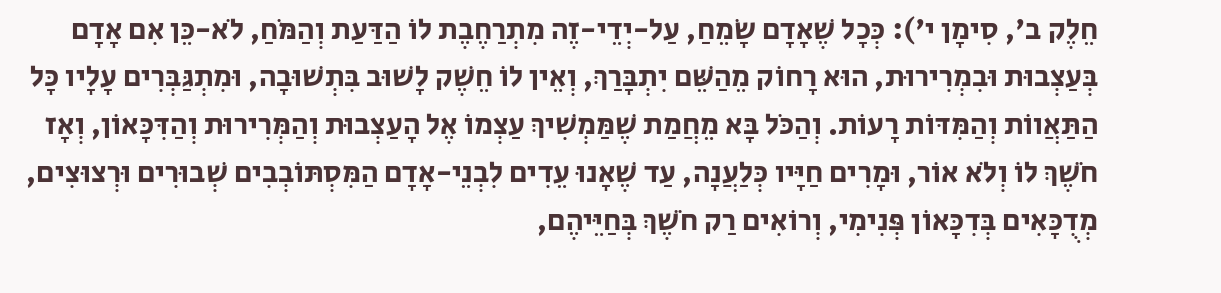חֵלֶק ב', סִימָן י'): כְּכָל שֶׁאָדָם שָׂמֵחַ, עַל-יְדֵי-זֶה מִתְרַחֶבֶת לוֹ הַדַּעַת וְהַמֹּחַ, לֹא-כֵּן אִם אָדָם בְּעַצְבוּת וּבִמְרִירוּת, הוּא רָחוֹק מֵהַשֵּׁם יִתְבָּרַךְ, וְאֵין לוֹ חֵשֶׁק לָשׁוּב בִּתְשׁוּבָה, וּמִתְגַּבְּרִים עָלָיו כָּל הַתַּאֲווֹת וְהַמִּדּוֹת רָעוֹת. וְהַכֹּל בָּא מֵחֲמַת שֶׁמַּמְשִׁיךְ עַצְמוֹ אֶל הָעַצְבוּת וְהַמְּרִירוּת וְהַדִּכָּאוֹן, וְאָז חֹשֶׁךְ לוֹ וְלֹא אוֹר, וּמָרִים חַיָּיו כְּלַעֲנָה, עַד שֶׁאָנוּ עֵדִים לִבְנֵי-אָדָם הַמִּסְתּוֹבְבִים שְׁבוּרִים וּרְצוּצִים, מְדֻכָּאִים בְּדִכָּאוֹן פְּנִימִי, וְרוֹאִים רַק חֹשֶׁךְ בְּחַיֵּיהֶם,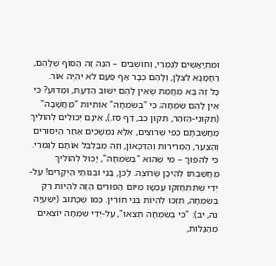וּמִתְיָאֲשִׁים לְגַמְרֵי, וְחוֹשְׁבִים – הִנֵּה זֶה הַסּוֹף שֶׁלָּהֶם, רַחֲמָנָא לִצְּלָן, וְלָהֶם כְּבָר אַף פַּעַם לֹא יִהְיֶה אוֹר.
כָּל זֶה בָּא מֵחֲמַת שֶׁאֵין לָהֶם יִשּׁוּב הַדַּעַת, וּמַדּוּעַ? כִּי אֵין לָהֶם שִׂמְחָה; כִּי "בְּשִׂמְחָה" אוֹתִיּוֹת "מַחֲשָׁבָה" (תִּקּוּנֵי-הַזֹּהַר, תִּקּוּן כב, דַּף סז.), אֵינָם יְכוֹלִים לְהוֹלִיךְ מַחֲשַׁבְתָּם כְּפִי שֶׁרוֹצִים, אֶלָּא נִמְשָׁכִים אַחַר הַיִּסּוּרִים וְהַצַּעַר, הַמְּרִירוּת וְהַדִּכָּאוֹן, וְזֶה מְבַלְבֵּל אוֹתָם לְגַמְרֵי. כִּי לְהִפּוּךְ – מִי שֶׁהוּא "בְּשִׂמְחָה", יָכוֹל לְהוֹלִיךְ מַחֲשַׁבְתּוֹ לְהֵיכָן שֶׁרוֹצֶה. לָכֵן, בָּנַי וּבְנוֹתַי הַיְקָרִים! עַל-יְדֵי שֶׁתִּתְחַזְּקוּ עַכְשָׁו מִיּוֹם הַפּוּרִים הַזֶּה לִהְיוֹת רַק בְּשִׂמְחָה, תִּזְכּוּ לִהְיוֹת בְּנֵי חוֹרִין. כְּמוֹ שֶׁכָּתוּב (יְשַׁעְיָה נה, יב): "כִּי בְשִׂמְחָה תֵצֵאוּ", עַל-יְדֵי שִׂמְחָה יוֹצְאִים מֵהַגָּלוּת,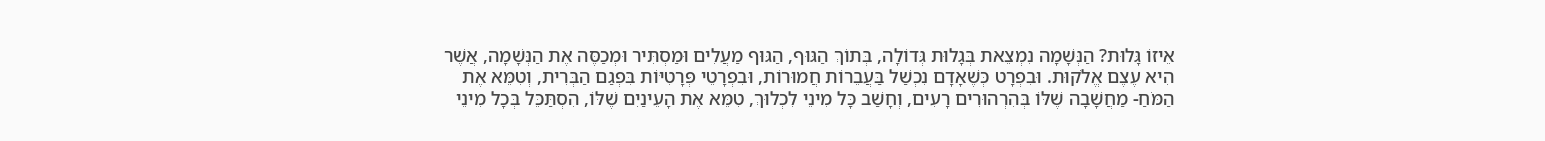אֵיזוֹ גָּלוּת? הַנְּשָׁמָה נִמְצֵאת בְּגָלוּת גְּדוֹלָה, בְּתוֹךְ הַגּוּף, הַגּוּף מַעֲלִים וּמַסְתִּיר וּמְכַסֶּה אֶת הַנְּשָׁמָה, אֲשֶׁר הִיא עֶצֶם אֱלֹקוּת. וּבִפְרָט כְּשֶׁאָדָם נִכְשַׁל בַּעֲבֵרוֹת חֲמוּרוֹת, וּבִפְרָטֵי פְּרָטִיּוֹת בִּפְגַם הַבְּרִית, וְטִמֵּא אֶת הַמֹּחַ- מַחֲשָׁבָה שֶׁלּוֹ בְּהִרְהוּרִים רָעִים, וְחָשַׁב כָּל מִינֵי לִכְלוּךְ, טִמֵּא אֶת הָעֵינַיִם שֶׁלּוֹ, הִסְתַּכֵּל בְּכָל מִינֵי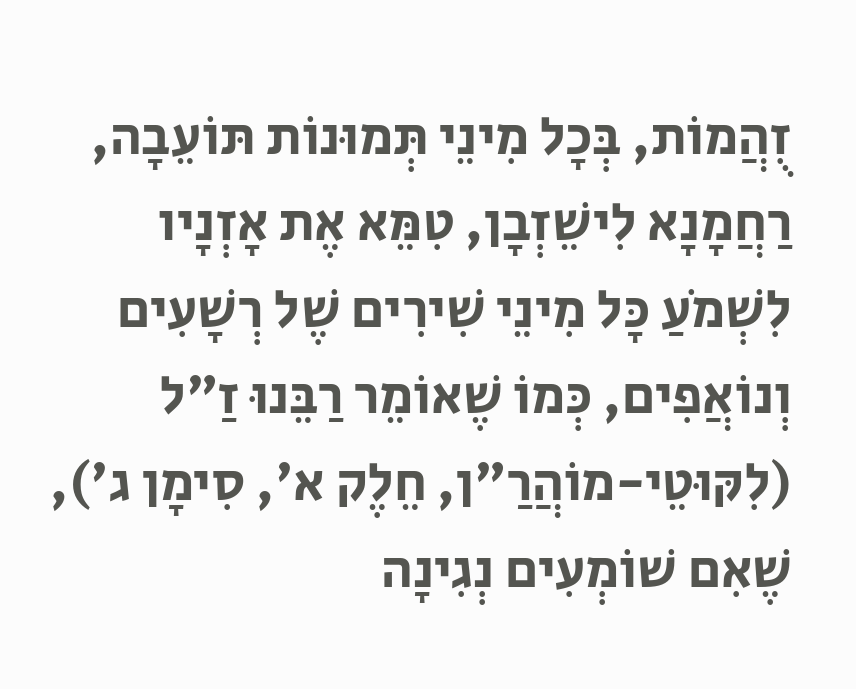זֻהֲמוֹת, בְּכָל מִינֵי תְּמוּנוֹת תּוֹעֵבָה, רַחֲמָנָא לִישֵׁזְבָן, טִמֵּא אֶת אָזְנָיו לִשְׁמֹעַ כָּל מִינֵי שִׁירִים שֶׁל רְשָׁעִים וְנוֹאֲפִים, כְּמוֹ שֶׁאוֹמֵר רַבֵּנוּ זַ"ל (לִקּוּטֵי-מוֹהֲרַ"ן, חֵלֶק א', סִימָן ג'), שֶׁאִם שׁוֹמְעִים נְגִינָה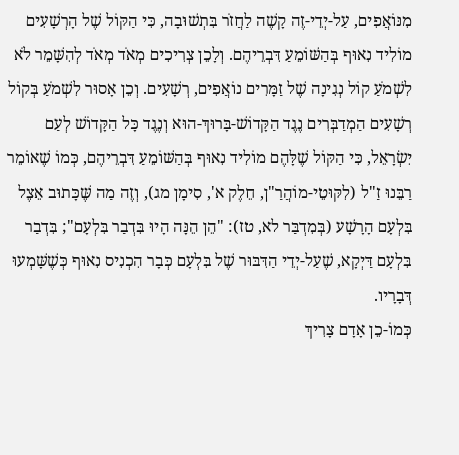מִנּוֹאֲפִים, עַל-יְדֵי-זֶה קָשֶׁה לַחֲזֹר בִּתְשׁוּבָה, כִּי הַקּוֹל שֶׁל הָרְשָׁעִים מוֹלִיד נִאוּף בְּהַשּׁוֹמֵעַ דִּבְרֵיהֶם. וְלָכֵן צְרִיכִים מְאֹד מְאֹד לְהִשָּׁמֵר לֹא לִשְׁמֹעַ קוֹל נְגִינָה שֶׁל זַמָּרִים נוֹאֲפִים, רְשָׁעִים. וְכֵן אָסוּר לִשְׁמֹעַ בְּקוֹל רְשָׁעִים הַמְדַבְּרִים נֶגֶד הַקָּדוֹשׁ-בָּרוּךְ-הוּא וְנֶגֶד כָּל הַקָּדוֹשׁ לְעַם יִשְׂרָאֵל, כִּי הַקּוֹל שֶׁלָּהֶם מוֹלִיד נִאוּף בְּהַשּׁוֹמֵעַ דִּבְרֵיהֶם, כְּמוֹ שֶׁאוֹמֵר רַבֵּנוּ זַ"ל (לִקּוּטֵי-מוֹהֲרַ"ן, חֵלֶק א', סִימָן מג), וְזֶה מַה שֶּׁכָּתוּב אֵצֶל בִּלְעָם הָרָשָׁע (בְּמִדְבַּר לא, טז): "הֵן הֵנָּה הָיוּ בִּדְבַר בִּלְעָם"; בִּדְבַר בִּלְעָם דַּיְקָא, שֶׁעַל-יְדֵי הַדִּבּוּר שֶׁל בִּלְעָם כְּבָר הִכְנִיס נִאוּף כְּשֶׁשָּׁמְעוּ דְּבָרָיו.
כְּמוֹ-כֵן אָדָם צָרִיךְ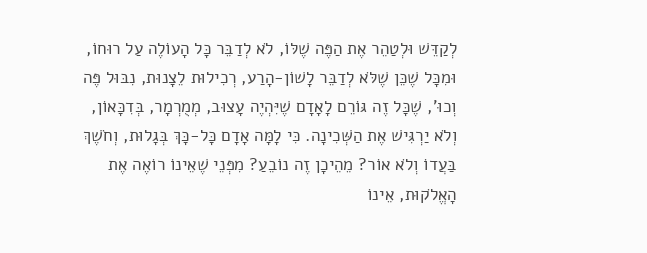לְקַדֵּשׁ וּלְטַהֵר אֶת הַפֶּה שֶׁלּוֹ, לֹא לְדַבֵּר כָּל הָעוֹלֶה עַל רוּחוֹ, וּמִכָּל שֶׁכֵּן שֶׁלֹּא לְדַבֵּר לָשׁוֹן-הָרַע, רְכִילוּת לֵצָנוּת, נִבּוּל פֶּה וְכוּ', שֶׁכָּל זֶה גּוֹרֵם לָאָדָם שֶׁיִּהְיֶה עָצוּב, מְמֻרְמָר, בְּדִכָּאוֹן, וְלֹא יַרְגִּישׁ אֶת הַשְּׁכִינָה. כִּי לָמָּה אָדָם כָּל-כָּךְ בְּגָלוּת, וְחֹשֶׁךְ בַּעֲדוֹ וְלֹא אוֹר? מֵהֵיכָן זֶה נוֹבֵעַ? מִפְּנֵי שֶׁאֵינוֹ רוֹאֶה אֶת הָאֱלֹקוּת, אֵינוֹ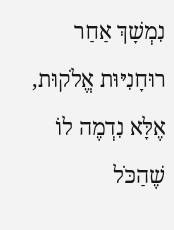נִמְשָׁךְ אַחַר רוּחָנִיּוּת אֱלֹקוּת, אֶלָּא נִדְמֶה לוֹ שֶׁהַכֹּל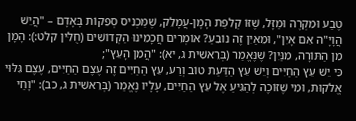טֶבַע וּמִקְרֶה וּמַזָּל, שֶׁזּוֹ קְלִפַּת הָמָן-עֲמָלֵק, שֶׁמַּכְנִיס סְפֵקוֹת בָּאָדָם – "הֲיֵשׁ הֲוָיָ"ה אִם אָיִן", וּמֵאַיִן זֶה נוֹבֵעַ? אוֹמְרִים חֲכָמֵינוּ הַקְּדוֹשִׁים (חֻלִּין קלט:): הָמָן מִן הַתּוֹרָה, מִנַּיִן? שֶׁנֶּאֱמַר (בְּרֵאשִׁית ג, יא): "הֲמִן הָעֵץ";
כִּי יֵשׁ עֵץ הַחַיִּים וְיֵשׁ עֵץ הַדַּעַת טוֹב וְרַע, עֵץ הַחַיִּים זֶה עֶצֶם הַחַיִּים, עֶצֶם גִּלּוּי אֱלֹקוּת, וּמִי שֶׁזּוֹכֶה לְהַגִּיעַ אֶל עֵץ הַחַיִּים, עָלָיו נֶאֱמַר (בְּרֵאשִׁית ג, כב): "וָחַי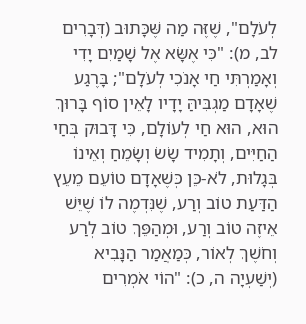לְעֹלָם", שֶׁזֶּה מַה שֶּׁכָּתוּב (דְּבָרִים לב, מ): "כִּי אֶשָּׂא אֶל שָׁמַיִם יָדִי וְאָמַרְתִּי חַי אָנֹכִי לְעֹלָם"; בָּרֶגַע שֶׁאָדָם מַגְבִּיהַּ יָדָיו לָאֵין סוֹף בָּרוּךְ הוּא, הוּא חַי לְעוֹלָם, כִּי דָּבוּק בְּחַי הַחַיִּים, וְתָמִיד שָׂשׂ וְשָׂמֵחַ וְאֵינוֹ בְּגָלוּת, לֹא-כֵּן כְּשֶׁאָדָם טוֹעֵם מֵעֵץ הַדַּעַת טוֹב וְרַע, שֶׁנִּדְמֶה לוֹ שֶׁיֵּשׁ אֵיזֶה טוֹב וְרַע, וּמְהַפֵּךְ טוֹב לְרַע וְחֹשֶׁךְ לְאוֹר, כְּמַאֲמַר הַנָּבִיא (יְשַׁעְיָה ה, כ): "הוֹי אֹמְרִים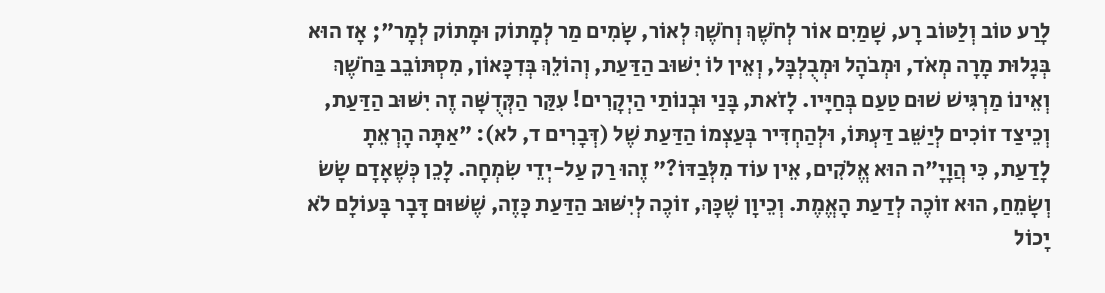לָרַע טוֹב וְלַטּוֹב רָע, שָׁמַיִם אוֹר לְחֹשֶׁךְ וְחֹשֶׁךְ לְאוֹר, שָׂמִים מַר לְמָתוֹק וּמָתוֹק לְמָר"; אָז הוּא בְּגָלוּת מָרָה מְאֹד, וּמְבֹהָל וּמְבֻלְבָּל, וְאֵין לוֹ יִשּׁוּב הַדַּעַת, וְהוֹלֵךְ בְּדִכָּאוֹן, מִסְתּוֹבֵב בַּחֹשֶׁךְ וְאֵינוֹ מַרְגִּישׁ שׁוּם טַעַם בְּחַיָּיו. לָזֹאת, בָּנַי וּבְנוֹתַי הַיְקָרִים! עִקַּר הַקְּדֻשָּׁה זֶה יִשּׁוּב הַדַּעַת, וְכֵיצַד זוֹכִים לְיַשֵּׁב דַּעְתּוֹ, וּלְהַחְדִּיר בְּעַצְמוֹ הַדַּעַת שֶׁל (דְּבָרִים ד, לא): "אַתָּה הָרְאֵתָ לָדַעַת, כִּי הֲוָיָ"ה הוּא אֱלֹקִים, אֵין עוֹד מִלְּבַדּוֹ?" זֶהוּ רַק עַל-יְדֵי שִׂמְחָה. לָכֵן כְּשֶׁאָדָם שָׂשׂ וְשָׂמֵחַ, הוּא זוֹכֶה לְדַעַת הָאֱמֶת. וְכֵיוָן שֶׁכָּךְ, זוֹכֶה לְיִשּׁוּב הַדַּעַת כָּזֶה, שֶׁשּׁוּם דָּבָר בָּעוֹלָם לֹא יָכוֹל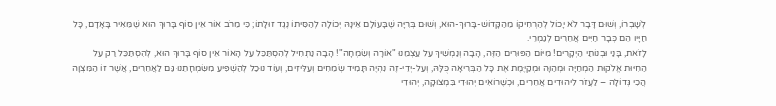לְשָׁבְרוֹ, וְשׁוּם דָּבָר לֹא יָכוֹל לְהַרְחִיקוֹ מֵהַקָּדוֹשׁ-בָּרוּךְ-הוּא, וְשׁוּם בְּרִיָּה שֶׁבָּעוֹלָם אֵינָהּ יְכוֹלָה לְהַסִּיתוֹ נֶגֶד זוּלָתוֹ; כִּי מֵרֹב אוֹר אֵין סוֹף בָּרוּךְ הוּא שֶׁמֵּאִיר בָּאָדָם, כָּל חַיָּיו הֵם כְּבָר חַיִּים אֲחֵרִים לְגַמְרֵי.
לָזֹאת, בָּנַי וּבְנוֹתַי הַיְקָרִים! מִיּוֹם הַפּוּרִים הַזֶּה, הָבָה וְנַמְשִׁיךְ עַל עַצְמֵנוּ "אוֹרָה וְשִׂמְחָה"! הָבָה נַתְחִיל לְהִסְתַּכֵּל עַל הָאוֹר אֵין סוֹף בָּרוּךְ הוּא, לְהִסְתַּכֵּל רַק עַל הַחִיּוּת אֱלֹקוּת הַמְחַיָּה וּמְהַוָּה וּמְקַיֶּמֶת אֶת כָּל הַבְּרִיאָה כֻּלָּהּ, וְעַל-יְדֵי-זֶה נִהְיֶה תָּמִיד שְׂמֵחִים וְעַלִּיזִים, וְעוֹד נוּכַל לְהַשְׁפִּיעַ מִשִּׂמְחָתֵנוּ גַּם לַאֲחֵרִים, אֲשֶׁר זוֹ הַמִּצְוָה הֲכִי גְּדוֹלָה – לַעֲזֹר לִיהוּדִים אֲחֵרִים, וּכְשֶׁרוֹאִים יְהוּדִי בִּמְצוּקָה, יְהוּדִי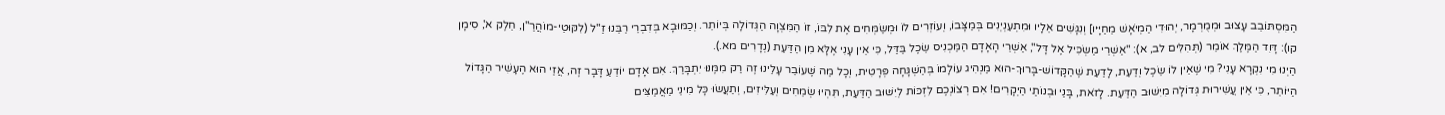הַמִּסְתּוֹבֵב עָצוּב וּמְמֻרְמָר, יְהוּדִי הַמְיֹאָשׁ מֵחַיָּיו] וְנִגָּשִׁים אֵלָיו וּמִתְעַנְיְנִים בְּמַצָּבוֹ, וְעוֹזְרִים לוֹ וּמְשַׂמְּחִים אֶת לִבּוֹ, זוֹ הַמִּצְוָה הַגְּדוֹלָה בְּיוֹתֵר. וְכַמּוּבָא בְּדִבְרֵי רַבֵּנוּ זַ"ל (לִקּוּטֵי-מוֹהֲרַ"ן, חֵלֶק א', סִימָן קו): דָּוִד הַמֶּלֶךְ אוֹמֵר (תְּהִלִּים לב, א): "אַשְׁרֵי מַשְׂכִּיל אֶל דָּל", אַשְׁרֵי הָאָדָם הַמַּכְנִיס שֵׂכֶל בַּדַּל, כִּי אֵין עָנִי אֶלָּא מִן הַדַּעַת (נְדָרִים מא.).
הַיְנוּ מִי נִקְרָא עָנִי? מִי שֶׁאֵין לוֹ שֵׂכֶל וְדַעַת, לָדַעַת שֶׁהַקָּדוֹשׁ-בָּרוּךְ-הוּא מַנְהִיג עוֹלָמוֹ בְּהַשְׁגָּחָה פְּרָטִית, וְכָל מַה שֶּׁעוֹבֵר עָלֵינוּ זֶה רַק מִמֶּנּוּ יִתְבָּרַךְ. אִם אָדָם יוֹדֵעַ דָּבָר זֶה, אֲזַי הוּא הֶעָשִׁיר הַגָּדוֹל הַיּוֹתֵר, כִּי אֵין עֲשִׁירוּת גְּדוֹלָה מִיִּשּׁוּב הַדַּעַת. לָזֹאת, בָּנַי וּבְנוֹתַי הַיְקָרִים! אִם רְצוֹנְכֶם לִזְכּוֹת לְיִשּׁוּב הַדַּעַת, תִּהְיוּ שְׂמֵחִים וְעַלִּיזִים, וְתַעֲשׂוּ כָּל מִינֵי מַאֲמַצִּים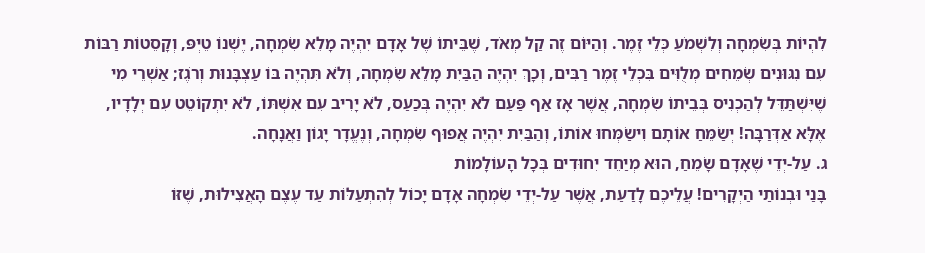לִהְיוֹת בְּשִׂמְחָה וְלִשְׁמֹעַ כְּלֵי זֶמֶר. וְהַיּוֹם זֶה קַל מְאֹד, שֶׁבֵּיתוֹ שֶׁל אָדָם יִהְיֶה מָלֵא שִׂמְחָה, יֶשְׁנוֹ טֵיְפּ, וְקָסֵטוֹת רַבּוֹת עִם נִגּוּנִים שְׂמֵחִים מְלֻוִּים בִּכְלֵי זֶמֶר רַבִּים, וְכָךְ יִהְיֶה הַבַּיִת מָלֵא שִׂמְחָה, וְלֹא תִּהְיֶה בּוֹ עַצְבָּנוּת וְרֹגֶז; אַשְׁרֵי מִי שֶׁיִּשְׁתַּדֵּל לְהַכְנִיס בְּבֵיתוֹ שִׂמְחָה, אֲשֶׁר אָז אַף פַּעַם לֹא יִהְיֶה בְּכַעַס, לֹא יָרִיב עִם אִשְׁתּוֹ, לֹא יִתְקוֹטֵט עִם יְלָדָיו, אֶלָּא אַדְּרַבָּה! יְשַׂמֵּחַ אוֹתָם וִישַׂמְּחוּ אוֹתוֹ, וְהַבַּיִת יִהְיֶה אֲפוּף שִׂמְחָה, וְנֶעֱדָר יָגוֹן וַאֲנָחָה.
ג. עַל-יְדֵי שֶׁאָדָם שָׂמֵחַ, הוּא מְיַחֵד יִחוּדִים בְּכָל הָעוֹלָמוֹת
בָּנַי וּבְנוֹתַי הַיְקָרִים! עֲלֵיכֶם לָדַעַת, אֲשֶׁר עַל-יְדֵי שִׂמְחָה אָדָם יָכוֹל לְהִתְעַלּוֹת עַד עֶצֶם הָאֲצִילוּת, שֶׁזּוֹ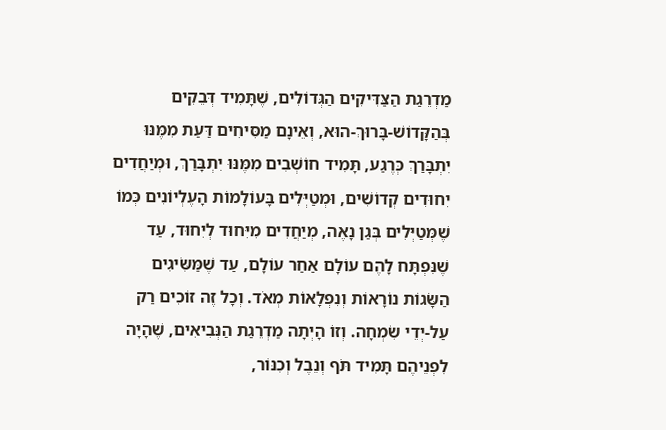מַדְרֵגַת הַצַּדִּיקִים הַגְּדוֹלִים, שֶׁתָּמִיד דְּבֵקִים בְּהַקָּדוֹשׁ-בָּרוּךְ-הוּא, וְאֵינָם מַסִּיחִים דַּעַת מִמֶּנּוּ יִתְבָּרַךְ כְּרֶגַע, תָּמִיד חוֹשְׁבִים מִמֶּנּוּ יִתְבָּרַךְ, וּמְיַחֲדִים יִחוּדִים קְדוֹשִׁים, וּמְטַיְּלִים בָּעוֹלָמוֹת הָעֶלְיוֹנִים כְּמוֹ שֶׁמְּטַיְּלִים בְּגַן נָאֶה, מְיַחֲדִים מִיִּחוּד לְיִחוּד, עַד שֶׁנִּפְתָּח לָהֶם עוֹלָם אַחַר עוֹלָם, עַד שֶׁמַּשִּׂיגִים הַשָּׂגוֹת נוֹרָאוֹת וְנִפְלָאוֹת מְאֹד. וְכָל זֶה זוֹכִים רַק עַל-יְדֵי שִׂמְחָה. וְזוֹ הָיְתָה מַדְרֵגַת הַנְּבִיאִים, שֶׁהָיָה לִפְנֵיהֶם תָּמִיד תֹּף וְנֵבֶל וְכִנּוֹר,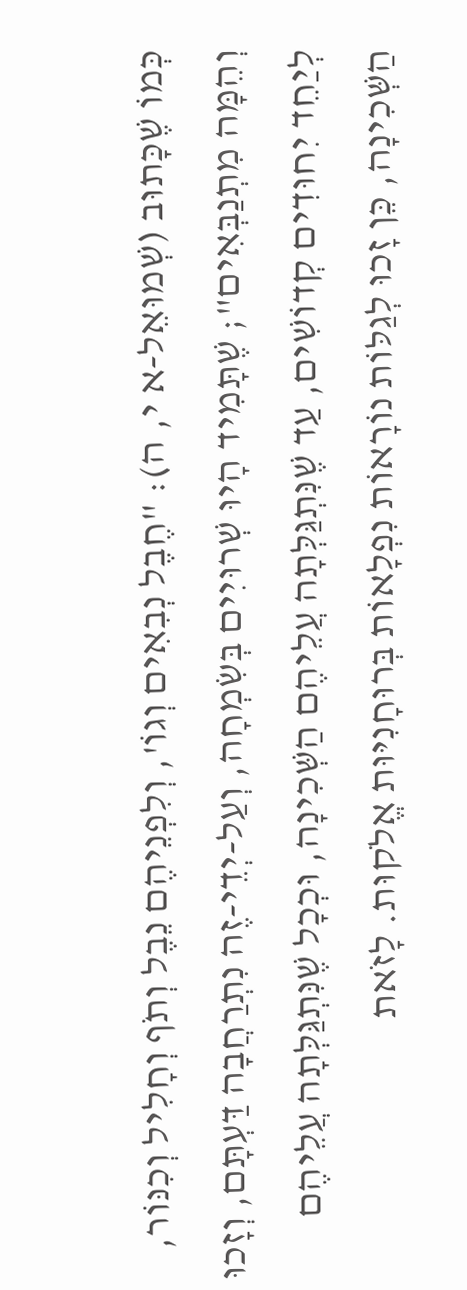כְּמוֹ שֶׁכָּתוּב (שְׁמוּאֵל-א י, ה): "חֶבֶל נְבִאִים וְגוֹ', וְלִפְנֵיהֶם נֵבֶל וְתֹף וְחָלִיל וְכִנּוֹר, וְהֵמָּה מִתְנַבְּאִים"; שֶׁתָּמִיד הָיוּ שְׁרוּיִים בְּשִׂמְחָה, וְעַל-יְדֵי-זֶה נִתְרַחֲבָה דַּעְתָּם, וְזָכוּ לְיַחֵד יִחוּדִים קְדוֹשִׁים, עַד שֶׁנִּתְגַּלְּתָה עֲלֵיהֶם הַשְּׁכִינָה, וּכְכָל שֶׁנִּתְגַּלְּתָה עֲלֵיהֶם הַשְּׁכִינָה, כֵּן זָכוּ לְגַלּוֹת נוֹרָאוֹת נִפְלָאוֹת בְּרוּחָנִיּוּת אֱלֹקוּת. לָזֹאת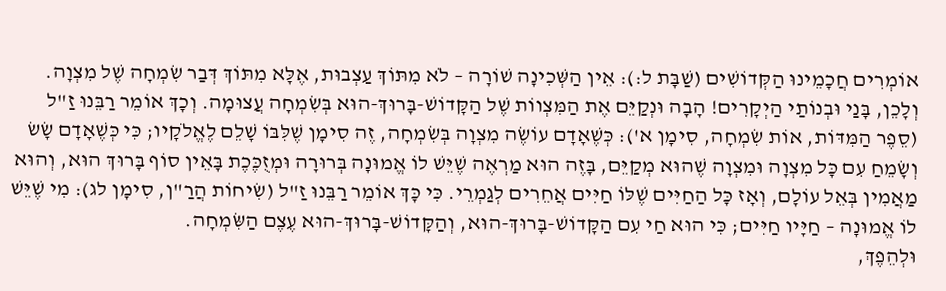אוֹמְרִים חֲכָמֵינוּ הַקְּדוֹשִׁים (שַׁבָּת ל:): אֵין הַשְּׁכִינָה שׁוֹרָה – לֹא מִתּוֹךְ עַצְבוּת, אֶלָּא מִתּוֹךְ דְּבַר שִׂמְחָה שֶׁל מִצְוָה. וְלָכֵן, בָּנַי וּבְנוֹתַי הַיְקָרִים! הָבָה וּנְקַיֵּם אֶת הַמִּצְווֹת שֶׁל הַקָּדוֹשׁ-בָּרוּךְ-הוּא בְּשִׂמְחָה עֲצוּמָה. וְכָךְ אוֹמֵר רַבֵּנוּ זַ"ל (סֵפֶר הַמִּדּוֹת, אוֹת שִׂמְחָה, סִימָן א'): כְּשֶׁאָדָם עוֹשֶׂה מִצְוָה בְּשִׂמְחָה, זֶה סִימָן שֶׁלִּבּוֹ שָׁלֵם לֶאֱלֹקָיו; כִּי כְּשֶׁאָדָם שָׂשׂ וְשָׂמֵחַ עִם כָּל מִצְוָה וּמִצְוָה שֶׁהוּא מְקַיֵּם, בָּזֶה הוּא מַרְאֶה שֶׁיֵּשׁ לוֹ אֱמוּנָה בְּרוּרָה וּמְזֻכֶּכֶת בָּאֵין סוֹף בָּרוּךְ הוּא, וְהוּא מַאֲמִין בְּאֵל עוֹלָם, וְאָז כָּל הַחַיִּים שֶׁלּוֹ חַיִּים אֲחֵרִים לְגַמְרֵי. כִּי כָּךְ אוֹמֵר רַבֵּנוּ זַ"ל (שִׂיחוֹת הֲרַ"ן, סִימָן לג): מִי שֶׁיֵּשׁ לוֹ אֱמוּנָה – חַיָּיו חַיִּים; כִּי הוּא חַי עִם הַקָּדוֹשׁ-בָּרוּךְ-הוּא, וְהַקָּדוֹשׁ-בָּרוּךְ-הוּא עֶצֶם הַשִּׂמְחָה.
וּלְהֵפֶךְ,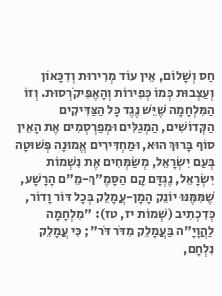חַס וְשָׁלוֹם, אֵין עוֹד מְרִירוּת וְדִכָּאוֹן וְעַצְבוּת כְּמוֹ כְּפִירוֹת וְהָאֶפִּיקֹרְסוּת. וְזוֹ הַמִּלְחָמָה שֶׁיֵּשׁ נֶגֶד כָּל הַצַּדִּיקִים הַקְּדוֹשִׁים, הַמְגַלִּים וּמְפַרְסְמִים אֶת הָאֵין סוֹף בָּרוּךְ הוּא, וּמַחְדִּירִים אֱמוּנָה פְּשׁוּטָה בְּעַם יִשְׂרָאֵל, מְשַׂמְּחִים אֶת נִשְׁמוֹת יִשְׂרָאֵל, נֶגְדָּם קָם הַסָּמֶ"ךְ-מֵ"ם הָרָשָׁע, שֶׁמִּמֶּנּוּ יוֹנֵק הָמָן-עֲמָלֵק בְּכָל דּוֹר וָדוֹר, כְּדִכְתִיב (שְׁמוֹת יז, טז): "מִלְחָמָה לַהֲוָיָ"ה בַּעֲמָלֵק מִדֹּר דֹּר"; כִּי עֲמָלֵק נִלְחָם,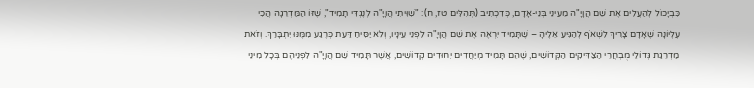כִּבְיָכוֹל לְהַעֲלִים אֶת שֵׁם הֲוָיָ"ה מֵעֵינֵי בְּנֵי-אָדָם, כְּדִכְתִיב (תְּהִלִּים טז, ח): "שִׁוִּיתִי הֲוָיָ"ה לְנֶגְדִּי תָמִיד", שֶׁזּוֹ הַמַּדְרֵגָה הֲכִי עֶלְיוֹנָה שֶׁאָדָם צָרִיךְ לִשְׁאֹף לְהַגִּיעַ אֵלֶיהָ – שֶׁתָּמִיד יִרְאֶה אֶת שֵׁם הֲוָיָ"ה לִפְנֵי עֵינָיו, וְלֹא יַסִּיחַ דַּעַת כְּרֶגַע מִמֶּנּוּ יִתְבָּרַךְ. וְזֹאת מַדְרֵגַת גְּדוֹלֵי מֻבְחֲרֵי הַצַּדִּיקִים הַקְּדוֹשִׁים, שֶׁהֵם תָּמִיד מְיַחֲדִים יִחוּדִים קְדוֹשִׁים, אֲשֶׁר תָּמִיד שֵׁם הֲוָיָ"ה לִפְנֵיהֶם בְּכָל מִינֵי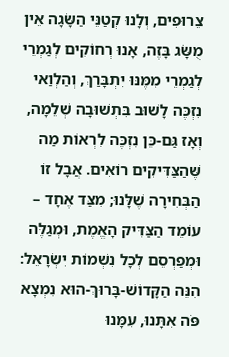צֵרוּפִים, וְלָנוּ קְטַנֵּי הַשָּׂגָה אֵין מֻשָּׂג בָּזֶה, אָנוּ רְחוֹקִים לְגַמְרֵי לְגַמְרֵי מִמֶּנּוּ יִתְבָּרַךְ, וְהַלְוַאי נִזְכֶּה לָשׁוּב בִּתְשׁוּבָה שְׁלֵמָה, וְאָז גַּם-כֵּן נִזְכֶּה לִרְאוֹת מַה שֶּׁהַצַּדִּיקִים רוֹאִים. אֲבָל זוֹ הַבְּחִירָה שֶׁלָּנוּ; מִצַּד אֶחָד – עוֹמֵד הַצַּדִּיק הָאֱמֶת, וּמְגַלֶּה וּמְפַרְסֵם לְכָל נִשְׁמוֹת יִשְׂרָאֵל: הִנֵּה הַקָּדוֹשׁ-בָּרוּךְ-הוּא נִמְצָא פֹּה אִתָּנוּ, עִמָּנוּ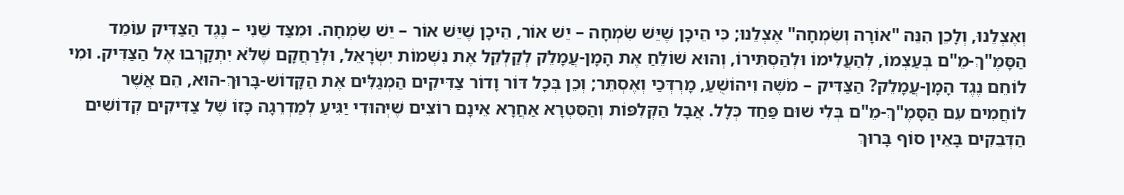וְאֶצְלֵנוּ, וְלָכֵן הִנֵּה "אוֹרָה וְשִׂמְחָה" אֶצְלֵנוּ; כִּי הֵיכָן שֶׁיֵּשׁ שִׂמְחָה – יֵשׁ אוֹר, הֵיכָן שֶׁיֵּשׁ אוֹר – יֵשׁ שִׂמְחָה. וּמִצַּד שֵׁנִי – נֶגֶד הַצַּדִּיק עוֹמֵד הַסָּמֶ"ךְ-מֵ"ם בְּעַצְמוֹ, לְהַעֲלִימוֹ וּלְהַסְתִּירוֹ, וְהוּא שׁוֹלֵחַ אֶת הָמָן-עֲמָלֵק לְקַלְקֵל אֶת נִשְׁמוֹת יִשְׂרָאֵל, וּלְרַחֲקָם שֶׁלֹּא יִתְקָרְבוּ אֶל הַצַּדִּיק. וּמִי לוֹחֵם נֶגֶד הָמָן-עֲמָלֵק? הַצַּדִּיק – מֹשֶׁה וִיהוֹשֻׁעַ, מָרְדְּכַי וְאֶסְתֵּר; וְכֵן בְּכָל דּוֹר וָדוֹר צַדִּיקִים הַמְגַלִּים אֶת הַקָּדוֹשׁ-בָּרוּךְ-הוּא, הֵם אֲשֶׁר לוֹחֲמִים עִם הַסָּמֶ"ךְ-מֵ"ם בְּלִי שׁוּם פַּחַד כְּלָל. אֲבָל הַקְּלִפּוֹת וְהַסִּטְרָא אַחֲרָא אֵינָם רוֹצִים שֶׁיְּהוּדִי יַגִּיעַ לְמַדְרֵגָה כָּזוֹ שֶׁל צַדִּיקִים קְדוֹשִׁים הַדְּבֵקִים בָּאֵין סוֹף בָּרוּךְ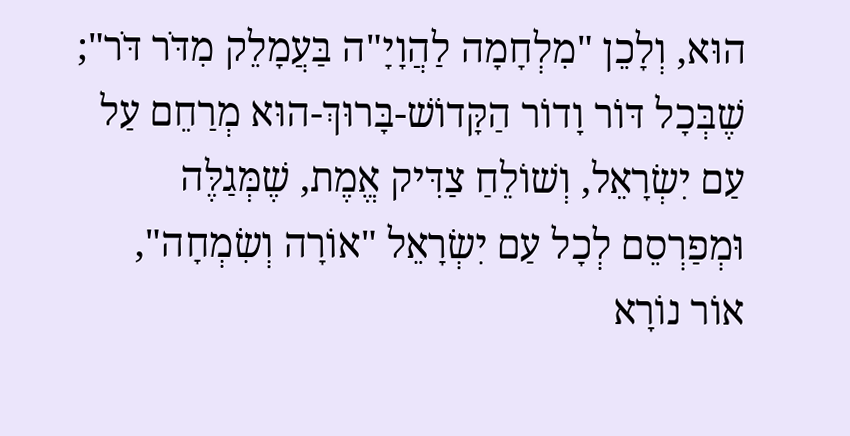הוּא, וְלָכֵן "מִלְחָמָה לַהֲוָיָ"ה בַּעֲמָלֵק מִדֹּר דֹּר";
שֶׁבְּכָל דּוֹר וָדוֹר הַקָּדוֹשׁ-בָּרוּךְ-הוּא מְרַחֵם עַל עַם יִשְׂרָאֵל, וְשׁוֹלֵחַ צַדִּיק אֱמֶת, שֶׁמְּגַלֶּה וּמְפַרְסֵם לְכָל עַם יִשְׂרָאֵל "אוֹרָה וְשִׂמְחָה", אוֹר נוֹרָא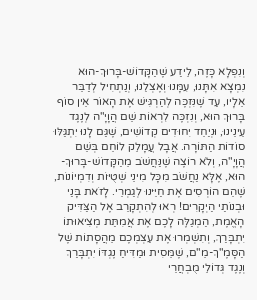וְנִפְלָא כָּזֶה, לֵידַע שֶׁהַקָּדוֹשׁ-בָּרוּךְ-הוּא נִמְצָא אִתָּנוּ, עִמָּנוּ וְאֶצְלֵנוּ, וְנַתְחִיל לְדַבֵּר אֵלָיו, עַד שֶׁנִּזְכֶּה לְהַרְגִּישׁ אֶת הָאוֹר אֵין סוֹף בָּרוּךְ הוּא, וְנִזְכֶּה לִרְאוֹת שֵׁם הֲוָיָ"ה לְנֶגֶד עֵינֵינוּ, וּנְיַחֵד יִחוּדִים קְדוֹשִׁים, שֶׁגַּם לָנוּ יִתְגַּלּוּ סוֹדוֹת הַתּוֹרָה. אֲבָל עֲמָלֵק לוֹחֵם בְּשֵׁם הֲוָיָ"ה, וְלֹא רוֹצֶה שֶׁנַּחֲשֹׁב מֵהַקָּדוֹשׁ-בָּרוּךְ-הוּא, אֶלָּא נַחֲשֹׁב מִכָּל מִינֵי שְׁטֻיּוֹת וְדִמְיוֹנוֹת, שֶׁהֵם הוֹרְסִים אֶת חַיֵּינוּ לְגַמְרֵי. לָזֹאת בָּנַי וּבְנוֹתַי הַיְקָרִים! רְאוּ לְהִתְקָרֵב אֶל הַצַּדִּיק הָאֱמֶת, הַמְגַלֶּה לָכֶם אֶת אֲמִתַּת מְצִיאוּתוֹ יִתְבָּרַךְ, וְתִשְׁמְרוּ אֶת עַצְמְכֶם מֵהֲסָתוֹת שֶׁל הַסָּמֶ"ךְ-מֵ"ם, שֶׁמֵּסִית וּמַדִּיחַ נֶגְדּוֹ יִתְבָּרַךְ וְנֶגֶד גְּדוֹלֵי מֻבְחֲרֵי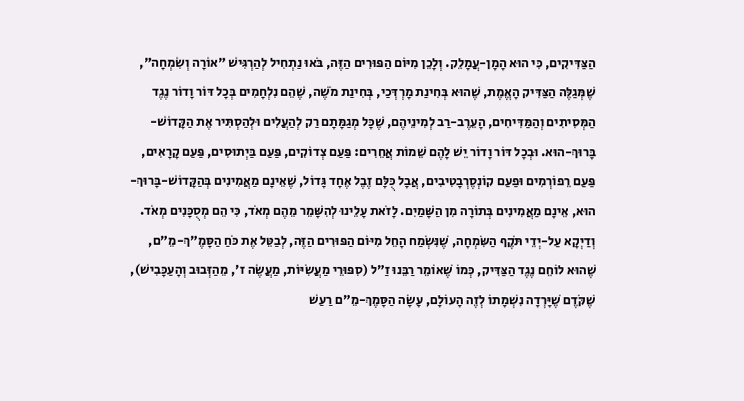הַצַּדִּיקִים, כִּי הוּא הָמָן-עֲמָלֵק. וְלָכֵן מִיּוֹם הַפּוּרִים הַזֶּה, בֹּאוּ נַתְחִיל לְהַרְגִּישׁ "אוֹרָה וְשִׂמְחָה", שֶׁמְּגַלֶּה הַצַּדִּיק הָאֱמֶת, שֶׁהוּא בְּחִינַת מָרְדְּכַי, בְּחִינַת מֹשֶׁה, שֶׁהֵם נִלְחָמִים בְּכָל דּוֹר וָדוֹר נֶגֶד הַמְּסִיתִים וְהַמַּדִּיחִים, הָעֵרֶב-רַב לְמִינֵיהֶם, שֶׁכָּל מְגַמָּתָם רַק לְהַעֲלִים וּלְהַסְתִּיר אֶת הַקָּדוֹשׁ-בָּרוּךְ-הוּא. וּבְכָל דּוֹר וָדוֹר יֵשׁ לָהֶם שֵׁמוֹת אֲחֵרִים: פַּעַם צְדוֹקִים, פַּעַם בַּיְתוּסִים, פַּעַם קָרָאִים, פַּעַם רֵפוֹרְמִים וּפַעַם קוֹנְסֶרְבָטִיבִים, אֲבָל כֻּלָּם זֶבֶל אֶחָד גָּדוֹל, שֶׁאֵינָם מַאֲמִינִים בְּהַקָּדוֹשׁ-בָּרוּךְ-הוּא, אֵינָם מַאֲמִינִים בְּתוֹרָה מִן הַשָּׁמַיִם. לָזֹאת עָלֵינוּ לְהִשָּׁמֵר מֵהֶם מְאֹד, כִּי הֵם מְסֻכָּנִים מְאֹד. וְדַיְקָא עַל-יְדֵי תֹּקֶף הַשִּׂמְחָה, שֶׁנִּשְׂמַח הָחֵל מִיּוֹם הַפּוּרִים הַזֶּה, לְבַטֵּל אֶת כֹּחַ הַסָּמֶ"ךְ-מֵ"ם, שֶׁהוּא לוֹחֵם נֶגֶד הַצַּדִּיק, כְּמוֹ שֶׁאוֹמֵר רַבֵּנוּ זַ"ל (סִפּוּרֵי מַעֲשִׂיּוֹת, מַעֲשֶׂה ז', מֵהַזְּבוּב וְהָעַכָּבִישׁ), שֶׁקֹּדֶם שֶׁיָּרְדָה נִשְׁמָתוֹ לְזֶה הָעוֹלָם, עָשָׂה הַסָּמֶךְ-מֵ"ם רַעַשׁ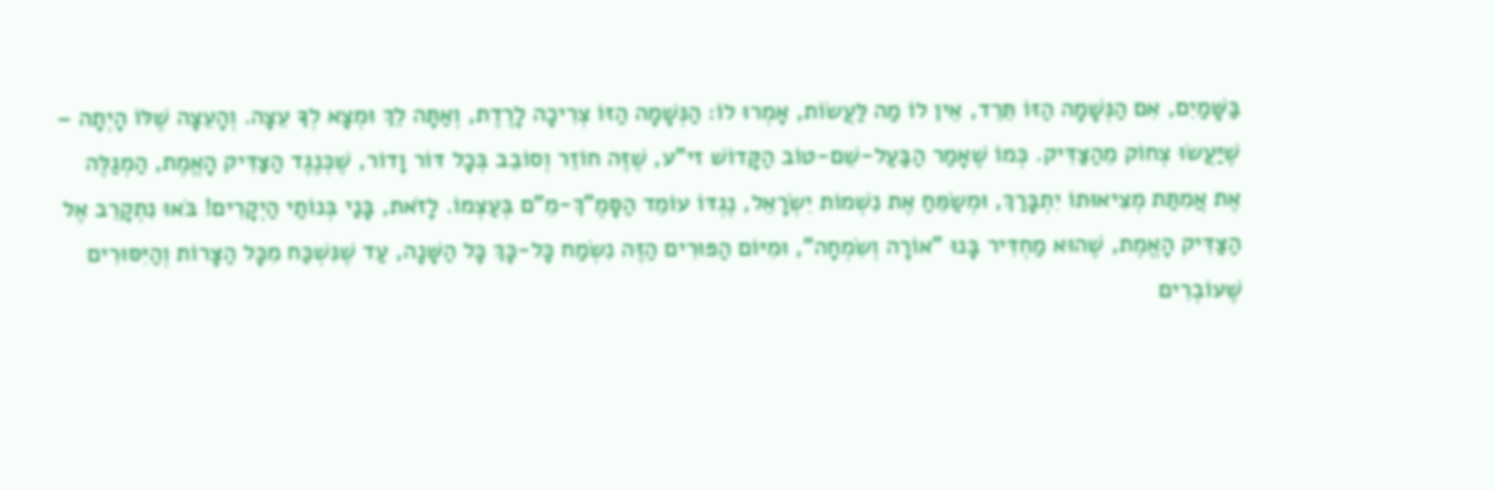בַּשָּׁמַיִם, אִם הַנְּשָׁמָה הַזּוֹ תֵּרֵד, אֵין לוֹ מַה לַּעֲשׂוֹת, אָמְרוּ לוֹ: הַנְּשָׁמָה הַזּוֹ צְרִיכָה לָרֶדֶת, וְאַתָּה לֵךְ וּמְצָא לְךָ עֵצָה. וְהָעֵצָה שֶׁלּוֹ הָיְתָה – שֶׁיַּעֲשׂוּ צְחוֹק מֵהַצַּדִּיק. כְּמוֹ שֶׁאָמַר הַבַּעַל-שֵׁם-טוֹב הַקָּדוֹשׁ זי"ע, שֶׁזֶּה חוֹזֵר וְסוֹבֵב בְּכָל דּוֹר וָדוֹר, שֶׁכְּנֶגֶד הַצַּדִּיק הָאֱמֶת, הַמְגַלֶּה אֶת אֲמִתַּת מְצִיאוּתוֹ יִתְבָּרַךְ, וּמְשַׂמֵּחַ אֶת נִשְׁמוֹת יִשְׂרָאֵל, נֶגְדּוֹ עוֹמֵד הַסָּמֶ"ךְ-מֵ"ם בְּעַצְמוֹ. לָזֹאת, בָּנַי בְּנוֹתַי הַיְקָרִים! בֹּאוּ נִתְקָרֵב אֶל הַצַּדִּיק הָאֱמֶת, שֶׁהוּא מַחְדִּיר בָּנוּ "אוֹרָה וְשִׂמְחָה", וּמִיּוֹם הַפּוּרִים הַזֶּה נִשְׂמַח כָּל-כָּךְ כָּל הַשָּׁנָה, עַד שֶׁנִּשְׁכַּח מִכָּל הַצָּרוֹת וְהַיִּסּוּרִים שֶׁעוֹבְרִים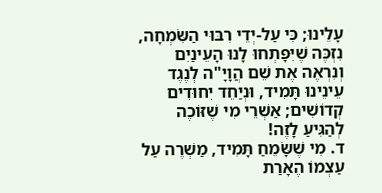עָלֵינוּ; כִּי עַל-יְדֵי רִבּוּי הַשִּׂמְחָה, נִזְכֶּה שֶׁיִּפָּתְחוּ לָנוּ הָעֵינַיִם וְנִרְאֶה אֶת שֵׁם הֲוָיָ"ה לְנֶגֶד עֵינֵינוּ תָּמִיד, וּנְיַחֵד יִחוּדִים קְדוֹשִׁים; אַשְׁרֵי מִי שֶׁזּוֹכֶה לְהַגִּיעַ לָזֶה!
ד. מִי שֶׁשָּׂמֵחַ תָּמִיד, מַשְׁרֶה עַל עַצְמוֹ הֶאָרַת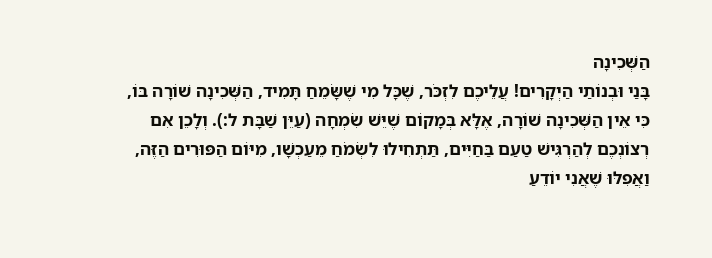הַשְּׁכִינָה
בָּנַי וּבְנוֹתַי הַיְקָרִים! עֲלֵיכֶם לִזְכֹּר, שֶׁכָּל מִי שֶׁשָּׂמֵחַ תָּמִיד, הַשְּׁכִינָה שׁוֹרָה בּוֹ, כִּי אֵין הַשְּׁכִינָה שׁוֹרָה, אֶלָּא בְּמָקוֹם שֶׁיֵּשׁ שִׂמְחָה (עַיֵּן שַׁבָּת ל:). וְלָכֵן אִם רְצוֹנְכֶם לְהַרְגִּישׁ טַעַם בַּחַיִּים, תַּתְחִילוּ לִשְׂמֹחַ מֵעַכְשָׁו, מִיּוֹם הַפּוּרִים הַזֶּה, וַאֲפִלּוּ שֶׁאֲנִי יוֹדֵעַ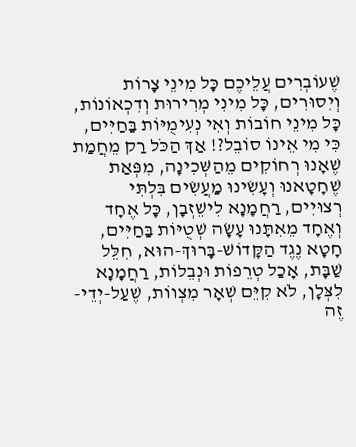שֶׁעוֹבְרִים עֲלֵיכֶם כָּל מִינֵי צָרוֹת וְיִסוּרִים, כָּל מִינִי מְרִירוּת וְדִכְאוֹנוֹת, כָּל מִינֵי חוֹבוֹת וְאִי נְעִימֻיּוֹת בַּחַיִּים, כִּי מִי אֵינוֹ סוֹבֵל?! אַךְ הַכֹּל רַק מֵחֲמַת שֶׁאָנוּ רְחוֹקִים מֵהַשְּׁכִינָה, מִפְּאַת שֶׁחָטָאנוּ וְעָשִׂינוּ מַעֲשִׂים בִּלְתִּי רְצוּיִים, רַחֲמָנָא לִישֵׁזְבָן, כָּל אֶחָד וְאֶחָד מֵאִתָּנוּ עָשָׂה שְׁטֻיּוֹת בַּחַיִּים, חָטָא נֶגֶד הַקָּדוֹשׁ-בָּרוּךְ-הוּא, חִלֵּל שַׁבָּת, אָכַל טְרֵפוֹת וּנְבֵלוֹת, רַחֲמָנָא לִצְּלָן, לֹא קִיֵּם שְׁאָר מִצְווֹת, שֶׁעַל-יְדֵי-זֶה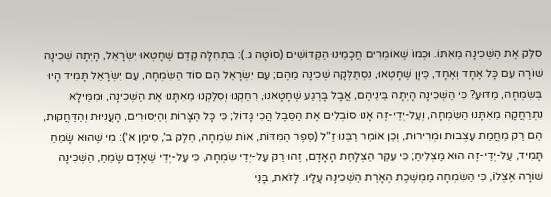סִלֵּק אֶת הַשְּׁכִינָה מֵאִתּוֹ. וּכְמוֹ שֶׁאוֹמְרִים חֲכָמֵינוּ הַקְּדוֹשִׁים (סוֹטָה ג.): בִּתְחִלָּה קֶדֶם שֶׁחָטְאוּ יִשְׂרָאֵל, הָיְתָה שְׁכִינָה שׁוֹרָה עִם כָּל אֶחָד וְאֶחָד, כֵּיוָן שֶׁחָטְאוּ, נִסְתַּלְּקָה שְׁכִינָה מֵהֶם; עַם יִשְׂרָאֵל הֵם סוֹד הַשִּׂמְחָה, עַם יִשְׂרָאֵל תָּמִיד הָיוּ בְּשִׂמְחָה, מַדּוּעַ? כִּי הַשְּׁכִינָה הָיְתָה בֵּינֵיהֶם, אֲבָל בָּרֶגַע שֶׁחָטָאנוּ, רִחַקְנוּ וְסִלַּקְנוּ מֵאִתָּנוּ אֶת הַשְּׁכִינָה, וּמִמֵּילָא נִתְרַחֲקָה מֵאִתָּנוּ הַשִּׂמְחָה, וְעַל-יְדֵי-זֶה אָנוּ סוֹבְלִים אֶת הַסֵּבֶל הֲכִי גָּדוֹל; כִּי כָּל הַצָּרוֹת וְהַיִּסּוּרִים, הָעֲנִיּוּת וְהַדַּחֲקוּת, הֵם רַק מֵחֲמַת עַצְבוּת וּמְרִירוּת, וְכֵן אוֹמֵר רַבֵּנוּ זַ"ל (סֵפֶר הַמִּדּוֹת, אוֹת שִׂמְחָה, חֵלֶק ב', סִימָן א'): מִי שֶׁהוּא שָׂמֵחַ תָּמִיד, עַל-יְדֵי-זֶה הוּא מַצְלִיחַ; כִּי עִקַּר הַצְלָחַת הָאָדָם, זֶהוּ רַק עַל-יְדֵי שִׂמְחָה, כִּי עַל-יְדֵי שֶׁאָדָם שָׂמֵחַ, הַשְּׁכִינָה שׁוֹרָה אֶצְלוֹ, כִּי הַשִּׂמְחָה מַמְשֶׁכֶת הֶאָרַת הַשְּׁכִינָה עָלָיו. לָזֹאת, בָּנַי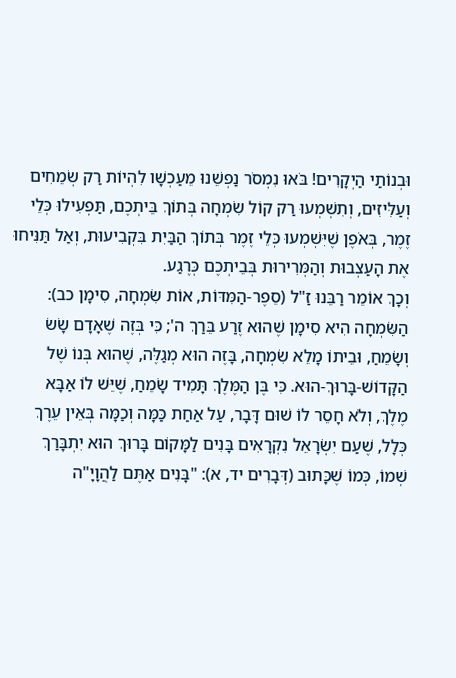וּבְנוֹתַי הַיְקָרִים! בֹּאוּ נִמְסֹר נַפְשֵׁנוּ מֵעַכְשָׁו לִהְיוֹת רַק שְׂמֵחִים וְעַלִּיזִים, וְתִשְׁמְעוּ רַק קוֹל שִׂמְחָה בְּתוֹךְ בֵּיתְכֶם, תַּפְעִילוּ כְּלֵי זֶמֶר, בְּאֹפֶן שֶׁיִּשְׁמְעוּ כְּלֵי זֶמֶר בְּתוֹךְ הַבַּיִת בִּקְבִיעוּת, וְאַל תַּנִּיחוּ אֶת הָעַצְבוּת וְהַמְּרִירוּת בְּבֵיתְכֶם כְּרֶגַע.
וְכָךְ אוֹמֵר רַבֵּנוּ זַ"ל (סֵפֶר-הַמִּדּוֹת, אוֹת שִׂמְחָה, סִימָן כב): הַשִּׂמְחָה הִיא סִימָן שֶׁהוּא זֶרַע בֵּרַךְ ה'; כִּי בְּזֶה שֶׁאָדָם שָׂשׂ וְשָׂמֵחַ, וּבֵיתוֹ מָלֵא שִׂמְחָה, בָּזֶה הוּא מְגַלֶּה, שֶׁהוּא בְּנוֹ שֶׁל הַקָּדוֹשׁ-בָּרוּךְ-הוּא. כִּי בֶּן הַמֶּלֶךְ תָּמִיד שָׂמֵחַ, שֶׁיֵּשׁ לוֹ אַבָּא מֶלֶךְ, וְלֹא חָסֵר לוֹ שׁוּם דָּבָר, עַל אַחַת כַּמָּה וְכַמָּה בְּאֵין עֵרֶךְ כְּלָל, שֶׁעַם יִשְׂרָאֵל נִקְרָאִים בָּנִים לַמָּקוֹם בָּרוּךְ הוּא יִתְבָּרַךְ שְׁמוֹ, כְּמוֹ שֶׁכָּתוּב (דְּבָרִים יד, א): "בָּנִים אַתֶּם לַהֲוָיָ"ה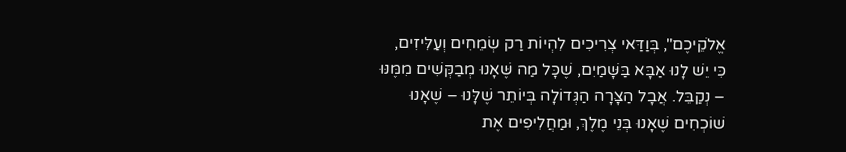אֱלֹקֵיכֶם", בְּוַדַּאי צְרִיכִים לִהְיוֹת רַק שְׂמֵחִים וְעַלִּיזִים, כִּי יֵשׁ לָנוּ אַבָּא בַּשָּׁמַיִם, שֶׁכָּל מַה שֶּׁאָנוּ מְבַקְּשִׁים מִמֶּנּוּ – נְקַבֵּל. אֲבָל הַצָּרָה הַגְּדוֹלָה בְּיוֹתֵר שֶׁלָּנוּ – שֶׁאָנוּ שׁוֹכְחִים שֶׁאָנוּ בְּנֵי מֶלֶךְ, וּמַחֲלִיפִים אֶת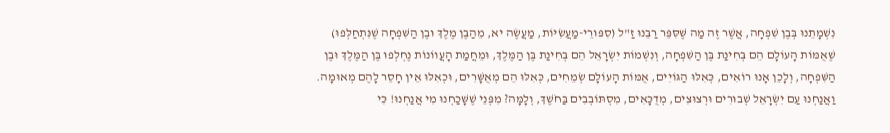נִשְׁמָתֵנוּ בְּבֶן שִׁפְחָה, אֲשֶׁר זֶה מַה שֶּׁסִּפֵּר רַבֵּנוּ זַ"ל (סִפּוּרֵי-מַעֲשִׂיּוֹת, מַעֲשֶׂה יא, מֵהַבֶּן מֶלֶךְ וּבֶן הַשִּׁפְחָה שֶׁנִּתְחַלְּפוּ) שֶׁאֻמּוֹת הָעוֹלָם הֵם בְּחִינַת בֶּן הַשִּׁפְחָה, וְנִשְׁמוֹת יִשְׂרָאֵל הֵם בְּחִינַת בֶּן הַמֶּלֶךְ, וּמֵחֲמַת הָעֲווֹנוֹת נֶחְלְפוּ בֶּן הַמֶּלֶךְ וּבֶן הַשִּׁפְחָה, וְלָכֵן אָנוּ רוֹאִים, כְּאִלּוּ הַגּוֹיִים, אֻמּוֹת הָעוֹלָם שְׂמֵחִים, כְּאִלּוּ הֵם מְאֻשָּׁרִים, וּכְאִלּוּ אֵין חָסֵר לָהֶם מְאוּמָה. וַאֲנַחְנוּ עַם יִשְׂרָאֵל שְׁבוּרִים וּרְצוּצִים, מְדֻכָּאִים, מִסְתּוֹבְבִים בַּחֹשֶׁךְ, וְלָמָּה? מִפְּנֵי שֶׁשָּׁכַחְנוּ מִי אֲנַחְנוּ! כִּי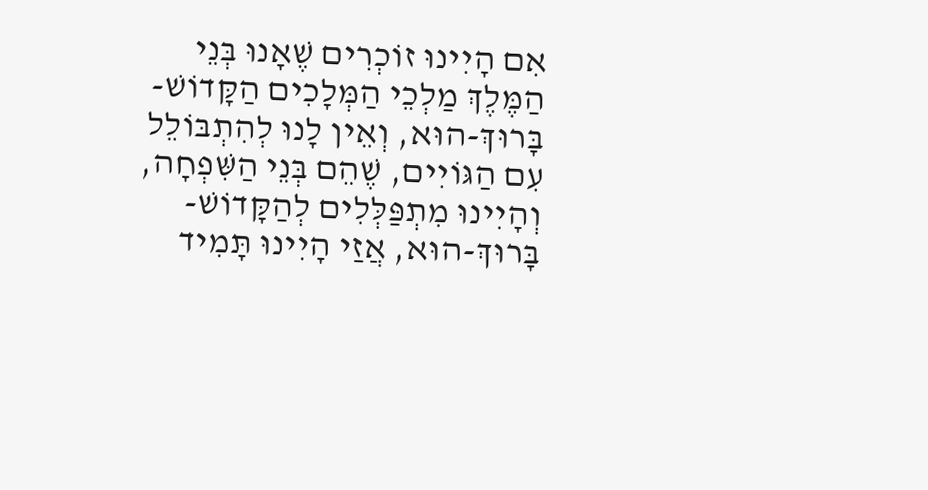אִם הָיִינוּ זוֹכְרִים שֶׁאָנוּ בְּנֵי הַמֶּלֶךְ מַלְכֵי הַמְּלָכִים הַקָּדוֹשׁ-בָּרוּךְ-הוּא, וְאֵין לָנוּ לְהִתְבּוֹלֵל עִם הַגּוֹיִים, שֶׁהֵם בְּנֵי הַשִּׁפְחָה, וְהָיִינוּ מִתְפַּלְּלִים לְהַקָּדוֹשׁ-בָּרוּךְ-הוּא, אֲזַי הָיִינוּ תָּמִיד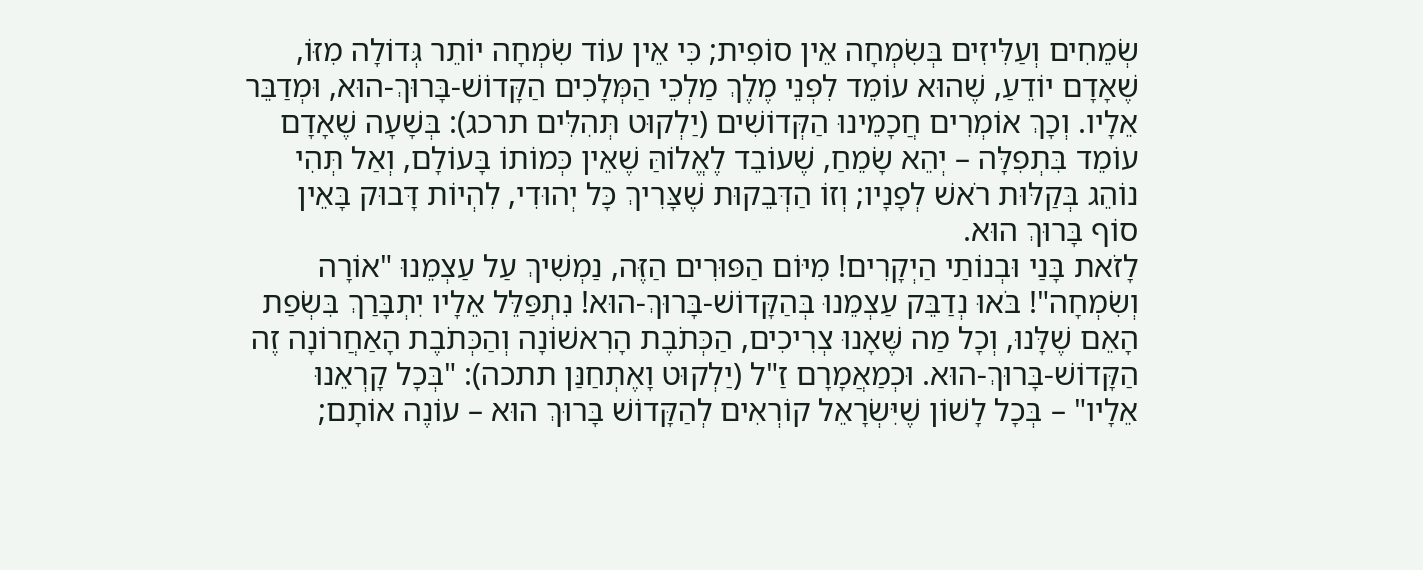שְׂמֵחִים וְעַלִּיזִים בְּשִׂמְחָה אֵין סוֹפִית; כִּי אֵין עוֹד שִׂמְחָה יוֹתֵר גְּדוֹלָה מִזּוֹ, שֶׁאָדָם יוֹדֵעַ, שֶׁהוּא עוֹמֵד לִפְנֵי מֶלֶךְ מַלְכֵי הַמְּלָכִים הַקָּדוֹשׁ-בָּרוּךְ-הוּא, וּמְדַבֵּר אֵלָיו. וְכָךְ אוֹמְרִים חֲכָמֵינוּ הַקְּדוֹשִׁים (יַלְקוּט תְּהִלִּים תרכג): בְּשָׁעָה שֶׁאָדָם עוֹמֵד בִּתְפִלָּה – יְהֵא שָׂמֵחַ, שֶׁעוֹבֵד לֶאֱלוֹהַּ שֶׁאֵין כְּמוֹתוֹ בָּעוֹלָם, וְאַל תְּהִי נוֹהֵג בְּקַלּוּת רֹאשׁ לְפָנָיו; וְזוֹ הַדְּבֵקוּת שֶׁצָּרִיךְ כָּל יְהוּדִי, לִהְיוֹת דָּבוּק בָּאֵין סוֹף בָּרוּךְ הוּא.
לָזֹאת בָּנַי וּבְנוֹתַי הַיְקָרִים! מִיּוֹם הַפּוּרִים הַזֶּה, נַמְשִׁיךְ עַל עַצְמֵנוּ "אוֹרָה וְשִׂמְחָה"! בֹּאוּ נְדַבֵּק עַצְמֵנוּ בְּהַקָּדוֹשׁ-בָּרוּךְ-הוּא! נִתְפַּלֵּל אֵלָיו יִתְבָּרַךְ בִּשְׂפַת הָאֵם שֶׁלָּנוּ, וְכָל מַה שֶּׁאָנוּ צְרִיכִים, הַכְּתֹבֶת הָרִאשׁוֹנָה וְהַכְּתֹבֶת הָאַחֲרוֹנָה זֶה הַקָּדוֹשׁ-בָּרוּךְ-הוּא. וּכְמַאֲמָרָם זַ"ל (יַלְקוּט וָאֶתְחַנַּן תתכה): "בְּכָל קָרְאֵנוּ אֵלָיו" – בְּכָל לָשׁוֹן שֶׁיִּשְׂרָאֵל קוֹרְאִים לְהַקָּדוֹשׁ בָּרוּךְ הוּא – עוֹנֶה אוֹתָם;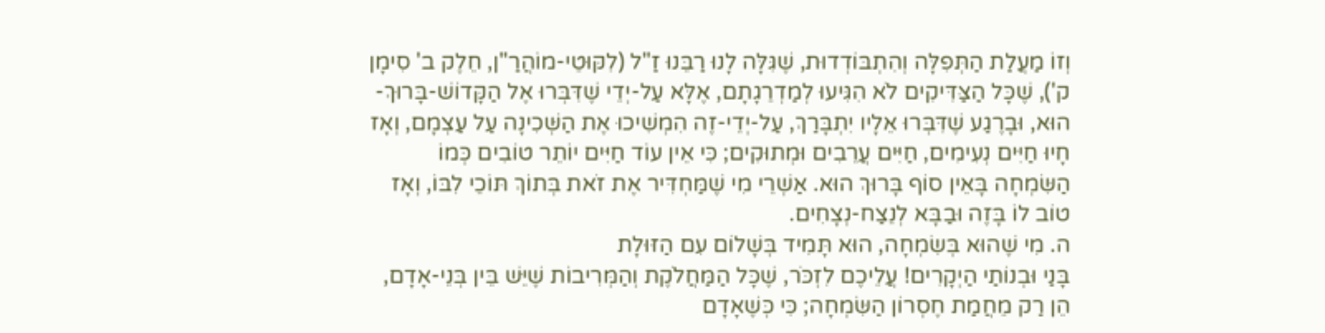וְזוֹ מַעֲלַת הַתְּפִלָּה וְהִתְבּוֹדְדוּת, שֶׁגִּלָּה לָנוּ רַבֵּנוּ זַ"ל (לִקּוּטֵי-מוֹהֲרַ"ן, חֵלֶק ב' סִימָן ק'), שֶׁכָּל הַצַּדִּיקִים לֹא הִגִּיעוּ לְמַדְרֵגָתָם, אֶלָּא עַל-יְדֵי שֶׁדִּבְּרוּ אֶל הַקָּדוֹשׁ-בָּרוּךְ-הוּא, וּבָרֶגַע שֶׁדִּבְּרוּ אֵלָיו יִתְבָּרַךְ, עַל-יְדֵי-זֶה הִמְשִׁיכוּ אֶת הַשְּׁכִינָה עַל עַצְמָם, וְאָז חָיוּ חַיִּים נְעִימִים, חַיִּים עֲרֵבִים וּמְתוּקִים; כִּי אֵין עוֹד חַיִּים יוֹתֵר טוֹבִים כְּמוֹ הַשִּׂמְחָה בָּאֵין סוֹף בָּרוּךְ הוּא. אַשְׁרֵי מִי שֶׁמַּחְדִּיר אֶת זֹאת בְּתוֹךְ תּוֹכֵי לִבּוֹ, וְאָז טוֹב לוֹ בָּזֶה וּבַבָּא לְנֵצַח-נְצָחִים.
ה. מִי שֶׁהוּא בְּשִׂמְחָה, הוּא תָּמִיד בְּשָׁלוֹם עִם הַזּוּלָת
בָּנַי וּבְנוֹתַי הַיְקָרִים! עֲלֵיכֶם לִזְכֹּר, שֶׁכָּל הַמַּחֲלֹקֶת וְהַמְּרִיבוֹת שֶׁיֵּשׁ בֵּין בְּנֵי-אָדָם, הֵן רַק מֵחֲמַת חֶסְרוֹן הַשִּׂמְחָה; כִּי כְּשֶׁאָדָם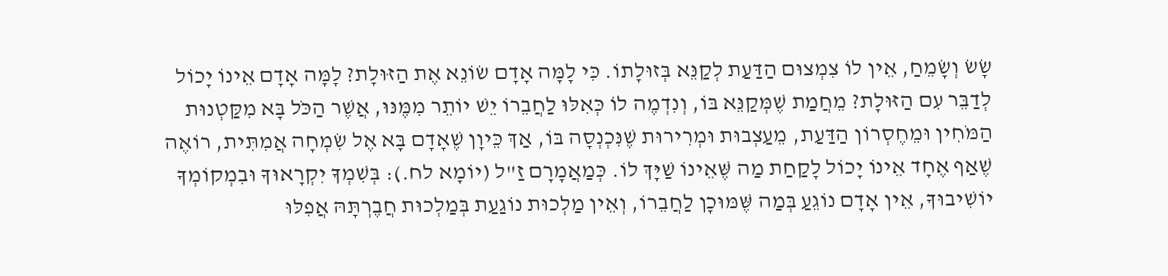שָׂשׂ וְשָׂמֵחַ, אֵין לוֹ צִמְצוּם הַדַּעַת לְקַנֵּא בְּזוּלָתוֹ. כִּי לָמָּה אָדָם שׂוֹנֵא אֶת הַזּוּלָת? לָמָּה אָדָם אֵינוֹ יָכוֹל לְדַבֵּר עִם הַזּוּלָת? מֵחֲמַת שֶׁמְּקַנֵּא בּוֹ, וְנִדְמֶה לוֹ כְּאִלּוּ לַחֲבֵרוֹ יֵשׁ יוֹתֵר מִמֶּנּוּ, אֲשֶׁר הַכֹּל בָּא מִקַּטְנוּת הַמֹּחִין וּמֵחֶסְרוֹן הַדַּעַת, מֵעַצְבוּת וּמְרִירוּת שֶׁנִּכְנְסָה בּוֹ, אַךְ כֵּיוָן שֶׁאָדָם בָּא אֶל שִׂמְחָה אֲמִתִּית, רוֹאֶה שֶׁאַף אֶחָד אֵינוֹ יָכוֹל לָקַחַת מַה שֶּׁאֵינוֹ שַׁיָּךְ לוֹ. כְּמַאֲמָרָם זַ"ל (יוֹמָא לח.): בְּשִׁמְךָ יִקְרָאוּךָ וּבִמְקוֹמְךָ יוֹשִׁיבוּךָ, אֵין אָדָם נוֹגֵעַ בְּמַה שֶּׁמּוּכָן לַחֲבֵרוֹ, וְאֵין מַלְכוּת נוֹגַעַת בְּמַלְכוּת חֲבֶרְתָּהּ אֲפִלּוּ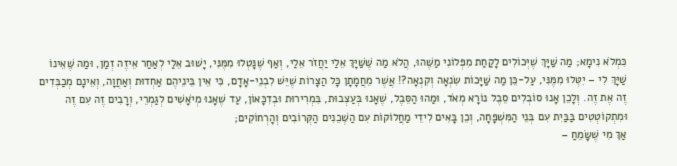כִּמְלֹא נִימָא; מַה שַּׁיָּךְ שֶׁיְּכוֹלִים לָקַחַת מִפְּלוֹנִי מַשֶּׁהוּ, הֲלֹא מַה שֶּׁשַּׁיָּךְ אֵלַי יַחֲזֹר אֵלַי, וְאַף שֶׁנָּטְלוּ מִמֶּנִּי, יָשׁוּב אֵלַי לְאַחַר אֵיזֶה זְמַן, וּמַה שֶּׁאֵינוֹ שַׁיָּךְ לִי – יִטְּלוּ מִמֶּנִּי, עַל-כֵּן מַה שַּׁיָּכוֹת שִׂנְאָה וְקִנְאָה?! אֲשֶׁר מֵחֲמָתָן כָּל הַצָּרוֹת שֶׁיֵּשׁ לִבְנֵי-אָדָם, כִּי אֵין בֵּינֵיהֶם אַחְדוּת וְאַחֲוָה, וְאֵינָם מְכַבְּדִים זֶה אֶת זֶה. וְלָכֵן אָנוּ סוֹבְלִים סֵבֶל נוֹרָא מְאֹד, וּמַהוּ הַסֵּבֶל, שֶׁאָנוּ בְּעַצְבוּת, בִּמְרִירוּת וּבְדִכָּאוֹן, עַד שֶׁאָנוּ מְיֹאָשִׁים לְגַמְרֵי, וְרָבִים זֶה עִם זֶה וּמִתְקוֹטְטִים בַּבַּיִת עִם בְּנֵי הַמִּשְׁפָּחָה, וְכֵן בָּאִים לִידֵי מַחֲלוֹקוֹת עִם הַשְּׁכֵנִים הַקְּרוֹבִים וְהָרְחוֹקִים;
אַךְ מִי שֶׁשָּׂמֵחַ –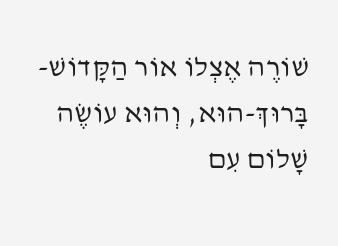שׁוֹרֶה אֶצְלוֹ אוֹר הַקָּדוֹשׁ-בָּרוּךְ-הוּא, וְהוּא עוֹשֶׂה שָׁלוֹם עִם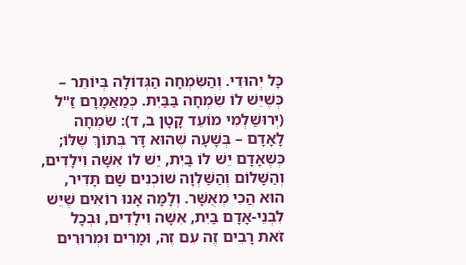כָּל יְהוּדִי. וְהַשִּׂמְחָה הַגְּדוֹלָה בְּיוֹתֵר – כְּשֶׁיֵּשׁ לוֹ שִׂמְחָה בַּבַּיִת. כְּמַאֲמָרָם זַ"ל (יְרוּשַׁלְמִי מוֹעֵד קָטָן ב, ד): שִׂמְחָה לָאָדָם – בְּשָׁעָה שֶׁהוּא דָּר בְּתוֹךְ שֶׁלּוֹ; כְּשֶׁאָדָם יֵשׁ לוֹ בַּיִת, יֵשׁ לוֹ אִשָּׁה וִילָדִים, וְהַשָּׁלוֹם וְהַשַּׁלְוָה שׁוֹכְנִים שָׁם תָּדִיר, הוּא הֲכִי מְאֻשָּׁר. וְלָמָּה אָנוּ רוֹאִים שֶׁיֵּשׁ לִבְנֵי-אָדָם בַּיִת, אִשָּׁה וִילָדִים, וּבְכָל זֹאת רָבִים זֶה עִם זֶה, וּמָרִים וּמְרוּרִים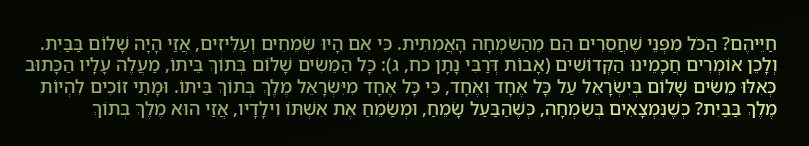חַיֵּיהֶם? הַכֹּל מִפְּנֵי שֶׁחֲסֵרִים הֵם מֵהַשִּׂמְחָה הָאֲמִתִּית. כִּי אִם הָיוּ שְׂמֵחִים וְעַלִּיזִים, אֲזַי הָיָה שָׁלוֹם בַּבַּיִת. וְלָכֵן אוֹמְרִים חֲכָמֵינוּ הַקְּדוֹשִׁים (אָבוֹת דְּרַבִּי נָתָן כח, ג): כָּל הַמֵּשִׂים שָׁלוֹם בְּתוֹךְ בֵּיתוֹ, מַעֲלֶה עָלָיו הַכָּתוּב כְּאִלּוּ מֵשִׂים שָׁלוֹם בְּיִשְׂרָאֵל עַל כָּל אֶחָד וְאֶחָד, כִּי כָּל אֶחָד מִיִּשְׂרָאֵל מֶלֶךְ בְּתוֹךְ בֵּיתוֹ. וּמָתַי זוֹכִים לִהְיוֹת מֶלֶךְ בַּבַּיִת? כְּשֶׁנִּמְצָאִים בְּשִׂמְחָה, כְּשֶׁהַבַּעַל שָׂמֵחַ, וּמְשַׂמֵּחַ אֶת אִשְׁתּוֹ וִילָדָיו, אֲזַי הוּא מֶלֶךְ בְּתוֹךְ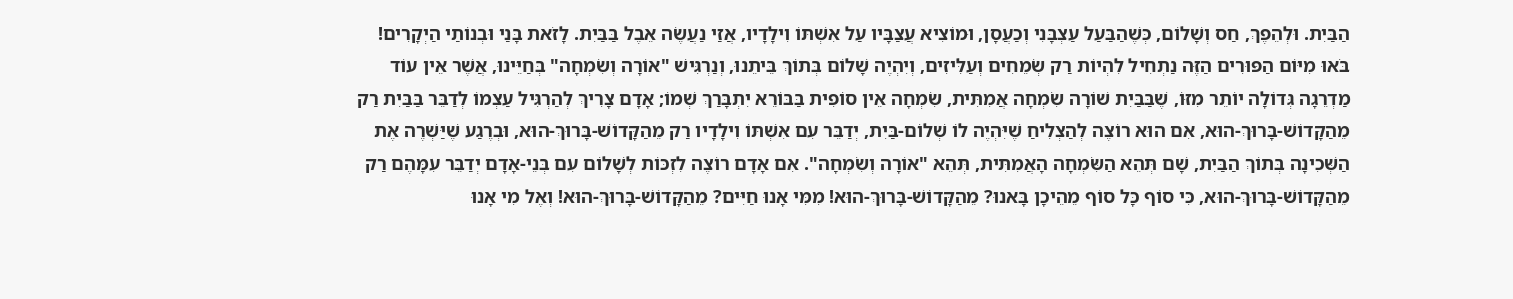הַבַּיִת. וּלְהֵפֶךְ, חַס וְשָׁלוֹם, כְּשֶׁהַבַּעַל עַצְבָּנִי וְכַעֲסָן, וּמוֹצִיא עֲצַבָּיו עַל אִשְׁתּוֹ וִילָדָיו, אֲזַי נַעֲשֶׂה אֵבֶל בַּבַּיִת. לָזֹאת בָּנַי וּבְנוֹתַי הַיְקָרִים! בֹּאוּ מִיּוֹם הַפּוּרִים הַזֶּה נַתְחִיל לִהְיוֹת רַק שְׂמֵחִים וְעַלִּיזִים, וְיִהְיֶה שָׁלוֹם בְּתוֹךְ בֵּיתֵנוּ, וְנַרְגִּישׁ "אוֹרָה וְשִׂמְחָה" בְּחַיֵּינוּ, אֲשֶׁר אֵין עוֹד מַדְרֵגָה גְּדוֹלָה יוֹתֵר מִזּוֹ, שֶׁבַּבַּיִת שׁוֹרָה שִׂמְחָה אֲמִתִּית, שִׂמְחָה אֵין סוֹפִית בַּבּוֹרֵא יִתְבָּרַךְ שְׁמוֹ; אָדָם צָרִיךְ לְהַרְגִּיל עַצְמוֹ לְדַבֵּר בַּבַּיִת רַק מֵהַקָּדוֹשׁ-בָּרוּךְ-הוּא, אִם הוּא רוֹצֶה לְהַצְלִיחַ שֶׁיִּהְיֶה לוֹ שְׁלוֹם-בַּיִת, יְדַבֵּר עִם אִשְׁתּוֹ וִילָדָיו רַק מֵהַקָּדוֹשׁ-בָּרוּךְ-הוּא, וּבְרֶגַע שֶׁיַּשְׁרֶה אֶת הַשְּׁכִינָה בְּתוֹךְ הַבַּיִת, שָׁם תְּהֵא הַשִּׂמְחָה הָאֲמִתִּית, תְּהֵא "אוֹרָה וְשִׂמְחָה". אִם אָדָם רוֹצֶה לִזְכּוֹת לְשָׁלוֹם עִם בְּנֵי-אָדָם יְדַבֵּר עִמָּהֶם רַק מֵהַקָּדוֹשׁ-בָּרוּךְ-הוּא, כִּי סוֹף כָּל סוֹף מֵהֵיכָן בָּאנוּ? מֵהַקָּדוֹשׁ-בָּרוּךְ-הוּא! מִמִּי אָנוּ חַיִּים? מֵהַקָּדוֹשׁ-בָּרוּךְ-הוּא! וְאֶל מִי אָנוּ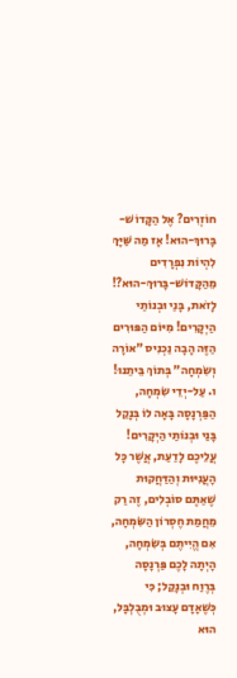חוֹזְרִים? אֶל הַקָּדוֹשׁ-בָּרוּךְ-הוּא! אָז מַה שַּׁיָּךְ לִהְיוֹת נִפְרָדִים מֵהַקָּדוֹשׁ-בָּרוּךְ-הוּא?! לָזֹאת, בָּנַי וּבְנוֹתַי הַיְקָרִים! מִיּוֹם הַפּוּרִים הַזֶּה הָבָה נַכְנִיס "אוֹרָה וְשִׂמְחָה" בְּתוֹךְ בֵּיתֵנוּ!
ו. עַל-יְדֵי שִׂמְחָה, הַפַּרְנָסָה בָּאָה לוֹ בְּנָקֵל
בָּנַי וּבְנוֹתַי הַיְקָרִים! עֲלֵיכֶם לָדַעַת, אֲשֶׁר כָּל הָעֲנִיּוּת וְהַדַּחֲקוּת שֶׁאַתֶּם סוֹבְלִים, זֶה רַק מֵחֲמַת חֶסְרוֹן הַשִּׂמְחָה, אִם הֱיִיתֶם בְּשִׂמְחָה, הָיְתָה לָכֶם פַּרְנָסָה בְּרֶוַח וּבְנָקֵל; כִּי כְּשֶׁאָדָם עָצוּב וּמְבֻלְבָּל, הוּא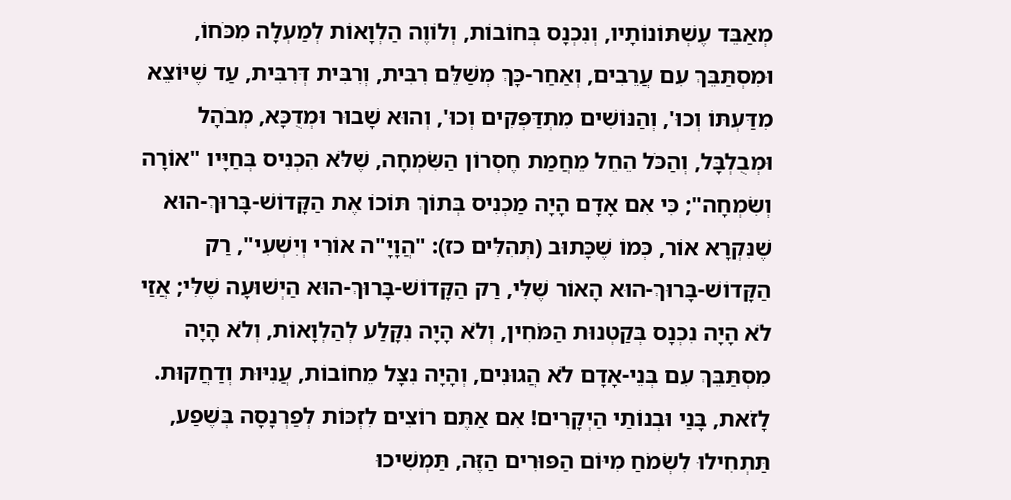מְאַבֵּד עֶשְׁתּוֹנוֹתָיו, וְנִכְנָס בְּחוֹבוֹת, וְלוֹוֶה הַלְוָאוֹת לְמַעְלָה מִכֹּחוֹ, וּמִסְתַּבֵּךְ עִם עֲרֵבִים, וְאַחַר-כָּךְ מְשַׁלֵּם רִבִּית, וְרִבִּית דְּרִבִּית, עַד שֶׁיּוֹצֵא מִדַּעְתּוֹ וְכוּ', וְהַנּוֹשִׁים מִתְדַּפְּקִים וְכוּ', וְהוּא שָׁבוּר וּמְדֻכָּא, מְבֹהָל וּמְבֻלְבָּל, וְהַכֹּל הֵחֵל מֵחֲמַת חֶסְרוֹן הַשִּׂמְחָה, שֶׁלֹּא הִכְנִיס בְּחַיָּיו "אוֹרָה וְשִׂמְחָה"; כִּי אִם אָדָם הָיָה מַכְנִיס בְּתוֹךְ תּוֹכוֹ אֶת הַקָּדוֹשׁ-בָּרוּךְ-הוּא שֶׁנִּקְרָא אוֹר, כְּמוֹ שֶׁכָּתוּב (תְּהִלִּים כז): "הֲוָיָ"ה אוֹרִי וְיִשְׁעִי", רַק הַקָּדוֹשׁ-בָּרוּךְ-הוּא הָאוֹר שֶׁלִּי, רַק הַקָּדוֹשׁ-בָּרוּךְ-הוּא הַיְשׁוּעָה שֶׁלִּי; אֲזַי לֹא הָיָה נִכְנָס בְּקַטְנוּת הַמֹּחִין, וְלֹא הָיָה נִקָּלַע לְהַלְוָאוֹת, וְלֹא הָיָה מִסְתַּבֵּךְ עִם בְּנֵי-אָדָם לֹא הֲגוּנִים, וְהָיָה נִצָּל מֵחוֹבוֹת, עֲנִיּוּת וְדַחֲקוּת. לָזֹאת, בָּנַי וּבְנוֹתַי הַיְקָרִים! אִם אַתֶּם רוֹצִים לִזְכּוֹת לְפַרְנָסָה בְּשֶׁפַע, תַּתְחִילוּ לִשְׂמֹחַ מִיּוֹם הַפּוּרִים הַזֶּה, תַּמְשִׁיכוּ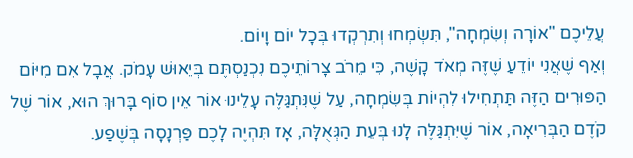עֲלֵיכֶם "אוֹרָה וְשִׂמְחָה", תִּשְׂמְחוּ וְתִרְקְדוּ בְּכָל יוֹם וָיוֹם.
וְאַף שֶׁאֲנִי יוֹדֵעַ שֶׁזֶּה מְאֹד קָשֶׁה, כִּי מֵרֹב צָרוֹתֵיכֶם נִכְנַסְתֶּם בְּיֵאוּשׁ עָמֹק. אֲבָל אִם מִיּוֹם הַפּוּרִים הַזֶּה תַּתְחִילוּ לִהְיוֹת בְּשִׂמְחָה, עַל שֶׁנִּתְגַּלֶּה עָלֵינוּ אוֹר אֵין סוֹף בָּרוּךְ הוּא, אוֹר שֶׁל קֹדֶם הַבְּרִיאָה, אוֹר שֶׁיִּתְגַּלֶּה לָנוּ בְּעֵת הַגְּאֻלָּה, אָז תִּהְיֶה לָכֶם פַּרְנָסָה בְּשֶׁפַע.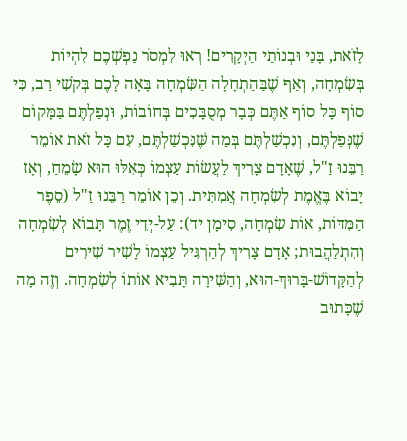לָזֹאת, בָּנַי וּבְנוֹתַי הַיְקָרִים! רְאוּ לִמְסֹר נַפְשְׁכֶם לִהְיוֹת בְּשִׂמְחָה, וְאַף שֶׁבַּהַתְחָלָה הַשִּׂמְחָה בָּאָה לָכֶם בְּקֹשִׁי רַב, כִּי סוֹף כָּל סוֹף אַתֶּם כְּבָר מְסֻבָּכִים בְּחוֹבוֹת, וּנְפַלְתֶּם בַּמָּקוֹם שֶׁנְּפַלְתֶּם, וְנִכְשַׁלְתֶּם בְּמַה שֶּׁנִּכְשַׁלְתֶּם, עִם כָּל זֹאת אוֹמֵר רַבֵּנוּ זַ"ל, שֶׁאָדָם צָרִיךְ לַעֲשׂוֹת עַצְמוֹ כְּאִלּוּ הוּא שָׂמֵחַ, וְאָז יָבוֹא בֶּאֱמֶת לְשִׂמְחָה אֲמִתִּית. וְכֵן אוֹמֵר רַבֵּנוּ זַ"ל (סֵפֶר הַמִּדּוֹת, אוֹת שִׂמְחָה, סִימָן יד): עַל-יְדֵי זֶמֶר תָּבוֹא לְשִׂמְחָה וְהִתְלַהֲבוּת; אָדָם צָרִיךְ לְהַרְגִּיל עַצְמוֹ לָשִׁיר שִׁירִים לְהַקָּדוֹשׁ-בָּרוּךְ-הוּא, וְהַשִּׁירָה תָּבִיא אוֹתוֹ לְשִׂמְחָה. וְזֶה מָה שֶׁכָּתוּב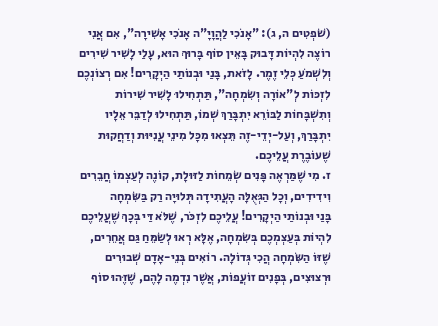(שֹׁפְטִים ה, ג): "אָנֹכִי לַהֲוָיָ"ה אָנֹכִי אָשִׁירָה", אִם אֲנִי רוֹצֶה לִהְיוֹת דָּבוּק בָּאֵין סוֹף בָּרוּךְ הוּא, עָלַי לָשִׁיר שִׁירִים וְלִשְׁמֹעַ כְּלֵי זֶמֶר. לָזֹאת, בָּנַי וּבְנוֹתַי הַיְקָרִים! אִם רְצוֹנְכֶם לִזְכּוֹת לְ"אוֹרָה וְשִׂמְחָה", תַּתְחִילוּ לָשִׁיר שִׁירוֹת וְתִשְׁבָּחוֹת לַבּוֹרֵא יִתְבָּרַךְ שְׁמוֹ, תַּתְחִילוּ לְדַבֵּר אֵלָיו יִתְבָּרַךְ, וְעַל-יְדֵי-זֶה תֵּצְאוּ מִכָּל מִינֵי עֲנִיּוּת וְדַחֲקוּת שֶׁעוֹבֶרֶת עֲלֵיכֶם.
ז. מִי שֶׁמַּרְאֶה פָּנִים שְׂמֵחוֹת לַזּוּלָת, קוֹנֶה לְעַצְמוֹ חֲבֵרִים וִידִידִים, וְכָל הַגְּאֻלָּה הָעֲתִידָה תְּלוּיָה רַק בַּשִּׂמְחָה
בָּנַי וּבְנוֹתַי הַיְקָרִים! עֲלֵיכֶם לִזְכֹּר, שֶׁלֹּא דַּי בְּכָךְ שֶׁעֲלֵיכֶם לִהְיוֹת בְּעַצְמְכֶם בְּשִׂמְחָה, אֶלָּא רְאוּ לְשַׂמֵּחַ גַּם אֲחֵרִים, שֶׁזּוֹ הַשִּׂמְחָה הֲכִי גְּדוֹלָה. רוֹאִים בְּנֵי-אָדָם שְׁבוּרִים וּרְצוּצִים, בְּפָנִים זוֹעֲפוֹת, אֲשֶׁר נִדְמֶה לָהֶם, שֶׁזֶּהוּ סוֹף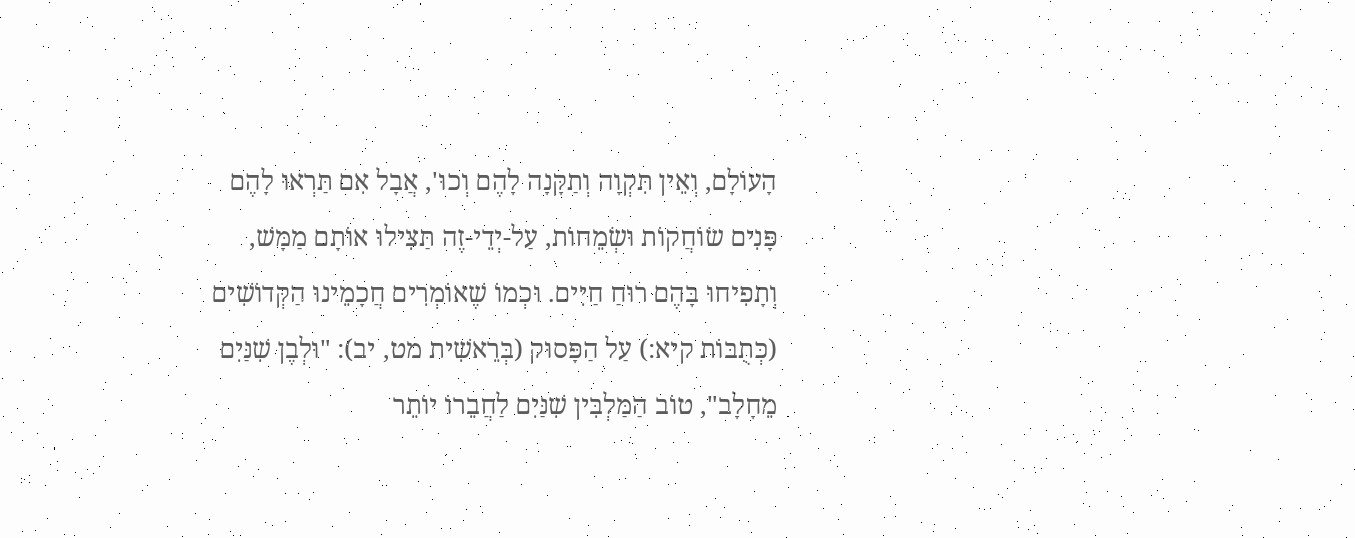הָעוֹלָם, וְאֵין תִּקְוָה וְתַקָּנָה לָהֶם וְכוּ', אֲבָל אִם תַּרְאוּ לָהֶם פָּנִים שׂוֹחֲקוֹת וּשְׂמֵחוֹת, עַל-יְדֵי-זֶה תַּצִּילוּ אוֹתָם מַמָּשׁ, וְתָפִיחוּ בָּהֶם רוּחַ חַיִּים. וּכְמוֹ שֶׁאוֹמְרִים חֲכָמֵינוּ הַקְּדוֹשִׁים (כְּתֻבּוֹת קיא:) עַל הַפָּסוּק (בְּרֵאשִׁית מט, יב): "וּלְבֶן שִׁנַּיִם מֵחָלָב", טוֹב הַמַּלְבִּין שִׁנַּיִם לַחֲבֵרוֹ יוֹתֵר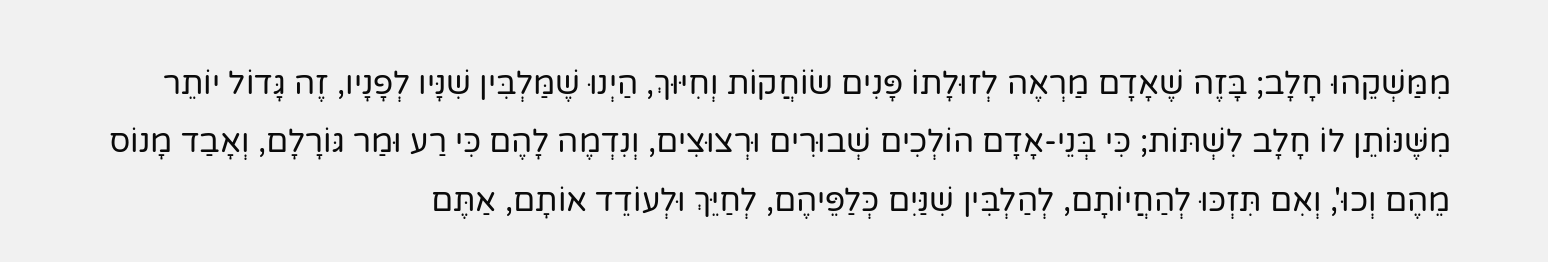מִמַּשְׁקֵהוּ חָלָב; בָּזֶה שֶׁאָדָם מַרְאֶה לְזוּלָתוֹ פָּנִים שׂוֹחֲקוֹת וְחִיּוּךְ, הַיְנוּ שֶׁמַּלְבִּין שִׁנָּיו לְפָנָיו, זֶה גָּדוֹל יוֹתֵר מִשֶּׁנּוֹתֵן לוֹ חָלָב לִשְׁתּוֹת; כִּי בְּנֵי-אָדָם הוֹלְכִים שְׁבוּרִים וּרְצוּצִים, וְנִדְמֶה לָהֶם כִּי רַע וּמַר גּוֹרָלָם, וְאָבַד מָנוֹס מֵהֶם וְכוּ', וְאִם תִּזְכּוּ לְהַחֲיוֹתָם, לְהַלְבִּין שִׁנַּיִם כְּלַפֵּיהֶם, לְחַיֵּךְ וּלְעוֹדֵד אוֹתָם, אַתֶּם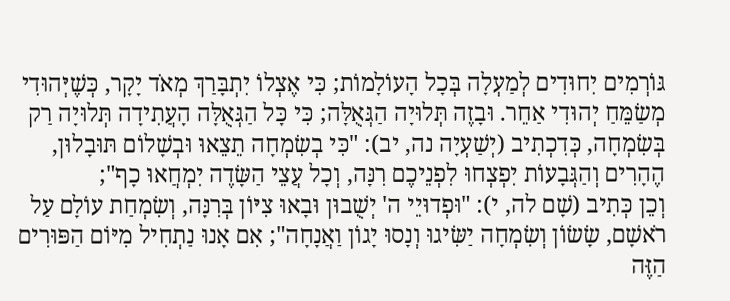גּוֹרְמִים יִחוּדִים לְמַעְלָה בְּכָל הָעוֹלָמוֹת; כִּי אֶצְלוֹ יִתְבָּרַךְ מְאֹד יָקָר, כְּשֶׁיְּהוּדִי מְשַׂמֵּחַ יְהוּדִי אַחֵר. וּבָזֶה תְּלוּיָה הַגְּאֻלָּה; כִּי כָּל הַגְּאֻלָּה הָעֲתִידָה תְּלוּיָה רַק בְּשִׂמְחָה, כְּדִכְתִיב (יְשַׁעְיָה נה, יב): "כִּי בְשִׂמְחָה תֵצֵאוּ וּבְשָׁלוֹם תּוּבָלוּן, הֶהָרִים וְהַגְּבָעוֹת יִפְצְחוּ לִפְנֵיכֶם רִנָּה, וְכָל עֲצֵי הַשָּׂדֶה יִמְחֲאוּ כָף";
וְכֵן כְּתִיב (שָׁם לה, י): "וּפְדוּיֵי ה' יְשֻׁבוּן וּבָאוּ צִיּוֹן בְּרִנָּה, וְשִׂמְחַת עוֹלָם עַל רֹאשָׁם, שָׂשׂוֹן וְשִׂמְחָה יַשִּׂיגוּ וְנָסוּ יָגוֹן וַאֲנָחָה"; אִם אָנוּ נַתְחִיל מִיּוֹם הַפּוּרִים הַזֶּה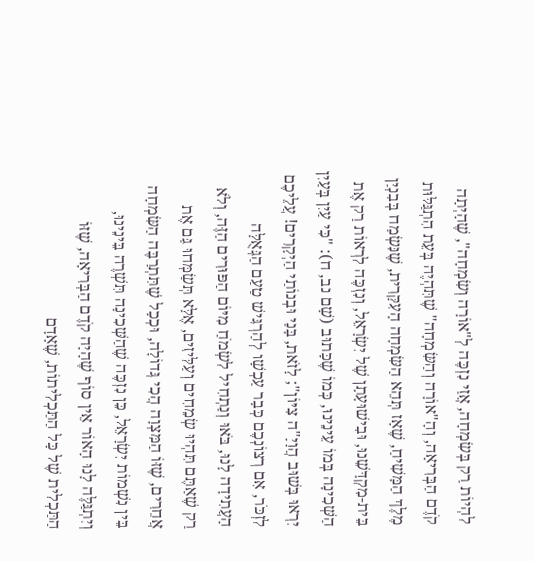לִהְיוֹת רַק בְּשִׂמְחָה, אֲזַי נִזְכֶּה לְ"אוֹרָה וְשִׂמְחָה", שֶׁהָיְתָה קֹדֶם הַבְּרִיאָה, וְהָ"אוֹרָה וְהַשִּׂמְחָה" שֶׁתִּהְיֶה בְּעֵת הִתְגַּלּוּת מֶלֶךְ הַמָּשִׁיחַ, שֶׁאָז תְּהֵא הַשִּׂמְחָה הָעִקָּרִית, שֶׁנִּשְׂמַח בְּבִנְיַן בֵּית-מִקְדָּשֵׁנוּ, וּבִישׁוּעָתָן שֶׁל יִשְׂרָאֵל, וְנִזְכֶּה לִרְאוֹת רַק אֶת הַשְּׁכִינָה בְּמוֹ עֵינֵינוּ, כְּמוֹ שֶׁכָּתוּב (שָׁם נב, ח): "כִּי עַיִן בְּעַיִן יִרְאוּ בְּשׁוּב הֲוָיָ"ה צִיּוֹן"; לָזֹאת, בָּנַי וּבְנוֹתַי הַיְקָרִים! עֲלֵיכֶם לִזְכֹּר, אִם רְצוֹנְכֶם כְּבָר עַכְשָׁו לְהַרְגִּישׁ טַעַם הַגְּאֻלָּה הָעֲתִידָה לָנוּ, בֹּאוּ וְנַתְחִיל לִשְׂמֹחַ מִיּוֹם הַפּוּרִים הַזֶּה, וְלֹא רַק שֶׁאַתֶּם תִּהְיוּ שְׂמֵחִים וְעַלִּיזִים, אֶלָּא תְּשַׂמְּחוּ גַּם אֶת אֲחֵרִים, שֶׁזּוֹ הַמִּצְוָה הֲכִי גְּדוֹלָה, וּכְכָל שֶׁתִּתְרַבֶּה הַשִּׂמְחָה בֵּין נִשְׁמוֹת יִשְׂרָאֵל, כֵּן נִזְכֶּה שֶׁהַשְּׁכִינָה תִּשְׁרֶה בֵּינֵינוּ, וְיִתְגַּלֶּה לָנוּ הָאוֹר אֵין סוֹף שֶׁהָיָה קֹדֶם הַבְּרִיאָה, שֶׁזּוֹ הַתַּכְלִית שֶׁל כָּל הַתַּכְלִיתוֹת, שֶׁאָדָם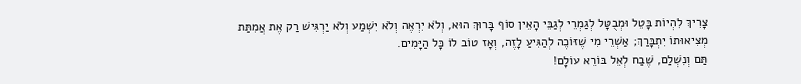צָרִיךְ לִהְיוֹת בָּטֵל וּמְבֻטָּל לְגַמְרֵי לְגַבֵּי הָאֵין סוֹף בָּרוּךְ הוּא, וְלֹא יִרְאֶה וְלֹא יִשְׁמַע וְלֹא יַרְגִּישׁ רַק אֶת אֲמִתַּת מְצִיאוּתוֹ יִתְבָּרַךְ; אַשְׁרֵי מִי שֶׁזּוֹכֶה לְהַגִּיעַ לָזֶה, וְאָז טוֹב לוֹ כָּל הַיָּמִים.
תַּם וְנִשְׁלַם, שֶׁבַח לְאֵל בּוֹרֵא עוֹלָם!